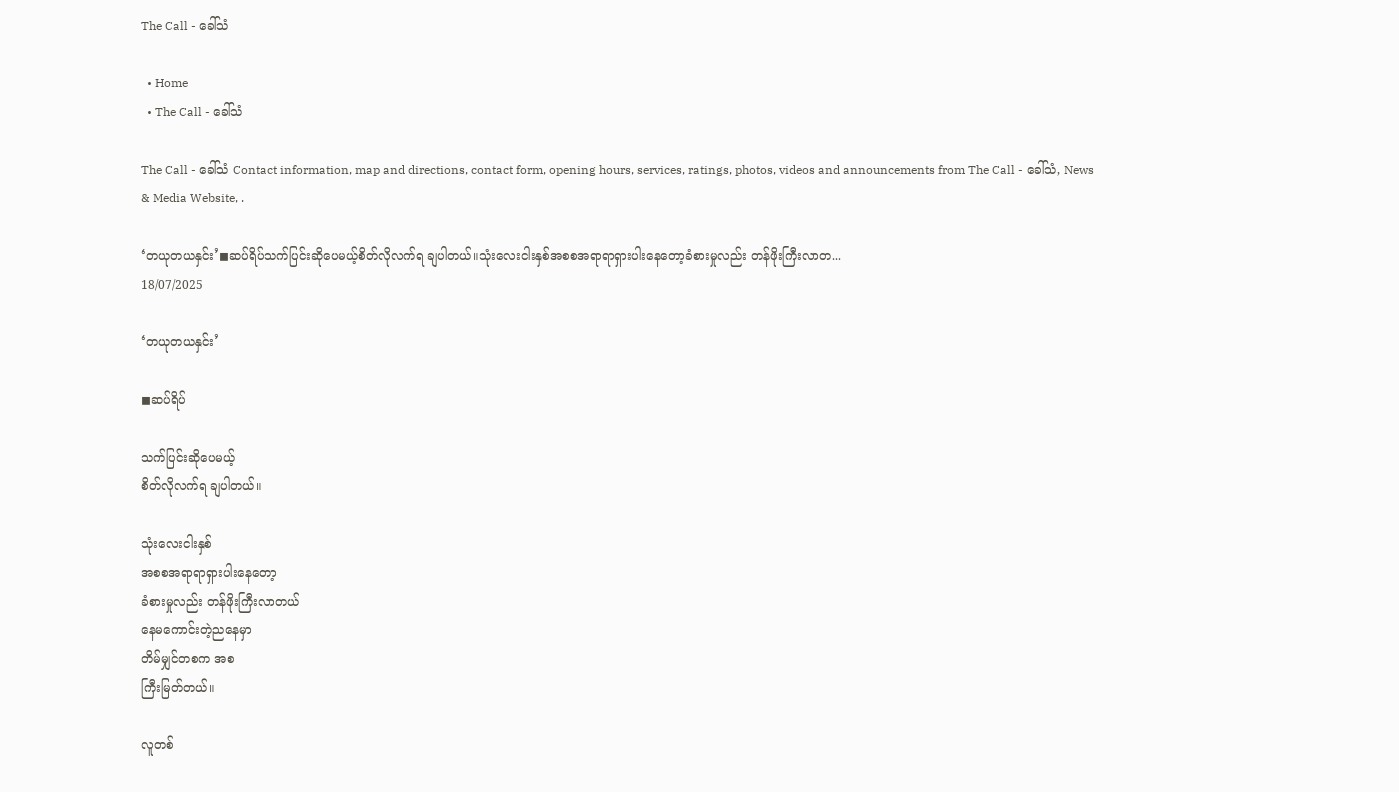The Call - ခေါ်သံ

  • Home
  • The Call - ခေါ်သံ

The Call - ခေါ်သံ Contact information, map and directions, contact form, opening hours, services, ratings, photos, videos and announcements from The Call - ခေါ်သံ, News & Media Website, .

‘တယုတယနှင်း’◼ဆပ်ရိပ်သက်ပြင်းဆိုပေမယ့်စိတ်လိုလက်ရ ချပါတယ်။သုံးလေးငါးနှစ်အစစအရာရာရှားပါးနေတော့ခံစားမှုလည်း တန်ဖိုးကြီးလာတ...
18/07/2025

‘တယုတယနှင်း’

◼ဆပ်ရိပ်

သက်ပြင်းဆိုပေမယ့်
စိတ်လိုလက်ရ ချပါတယ်။

သုံးလေးငါးနှစ်
အစစအရာရာရှားပါးနေတော့
ခံစားမှုလည်း တန်ဖိုးကြီးလာတယ်
နေမကောင်းတဲ့ညနေမှာ
တိမ်မျှင်တစက အစ
ကြီးမြတ်တယ်။

လူတစ်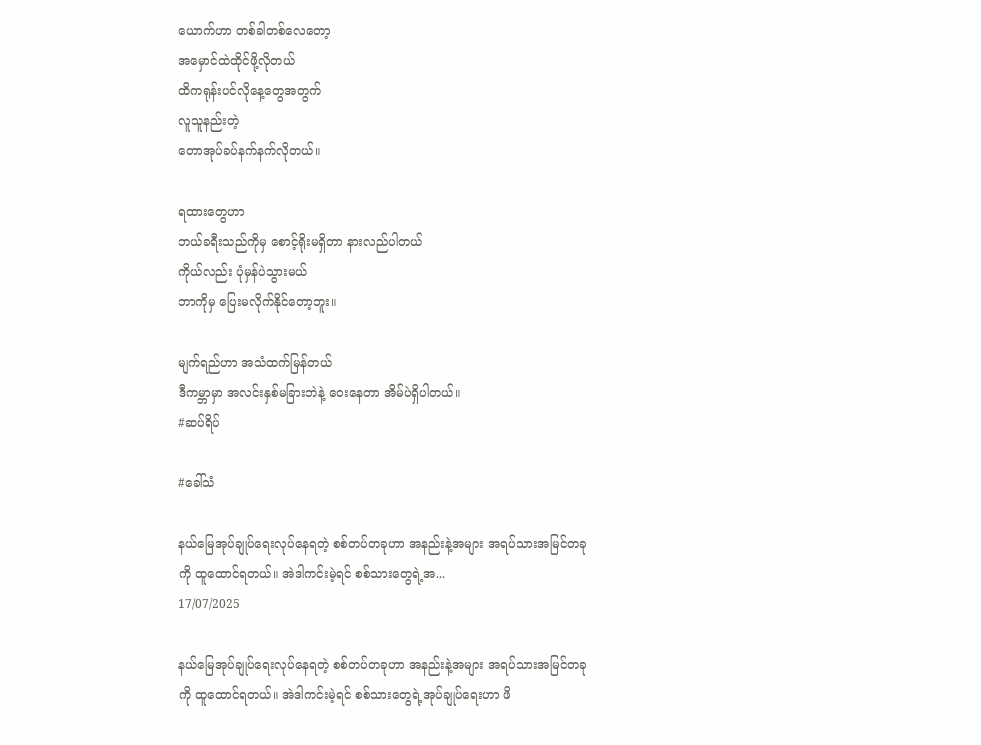ယောက်ဟာ တစ်ခါတစ်လေတော့
အမှောင်ထဲထိုင်ဖို့လိုတယ်
ထိကရုန်းပင်လိုနေ့တွေအတွက်
လူသူနည်းတဲ့
တောအုပ်ခပ်နက်နက်လိုတယ်။

ရထားတွေဟာ
ဘယ်ခရီးသည်ကိုမှ စောင့်ရိုးမရှိတာ နားလည်ပါတယ်
ကိုယ်လည်း ပုံမှန်ပဲသွားမယ်
ဘာကိုမှ ပြေးမလိုက်နိုင်တော့ဘူး။

မျက်ရည်ဟာ အသံထက်မြန်တယ်
ဒီကမ္ဘာမှာ အလင်းနှစ်မခြားဘဲနဲ့ ဝေးနေတာ အိမ်ပဲရှိပါတယ်။
#ဆပ်ရိပ်

#ခေါ်သံ

နယ်မြေအုပ်ချုပ်ရေးလုပ်နေရတဲ့ စစ်တပ်တခုဟာ အနည်းနဲ့အများ အရပ်သားအမြင်တခုကို ထူထောင်ရတယ်။ အဲဒါကင်းမဲ့ရင် စစ်သားတွေရဲ့အ...
17/07/2025

နယ်မြေအုပ်ချုပ်ရေးလုပ်နေရတဲ့ စစ်တပ်တခုဟာ အနည်းနဲ့အများ အရပ်သားအမြင်တခုကို ထူထောင်ရတယ်။ အဲဒါကင်းမဲ့ရင် စစ်သားတွေရဲ့အုပ်ချုပ်ရေးဟာ ဖိ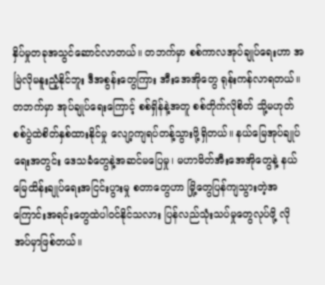နှိပ်မှုတခုအသွင်ဆောင်လာတယ်။ တဘက်မှာ စစ်ကာလအုပ်ချုပ်ရေးဟာ အမြဲလိုမနူးညံ့နိုင်ဘူး ဒီအစွန်းတွေကြား အီးအေအိုတွေ ရုန်းကန်လာရတယ်။ တဘက်မှာ အုပ်ချုပ်ရေးကြောင့် စစ်ရှိန်နဲ့အတူ စစ်တိုက်လိုစိတ် သို့မဟုတ် စစ်ပွဲထဲစိတ်နှစ်ထားနိုင်မှု လျော့ကျရပ်တန့်သွားဖို့ရှိတယ်။ နယ်မြေအုပ်ချုပ်ရေးအတွင်း ဒေသခံတွေနဲ့အဆင်မပြေမှု၊ မဟာမိတ်အီးအေအိုတွေနဲ့ နယ်မြေထိန်းချုပ်ရေးအငြင်းပွားမှု စတာတွေဟာ မြို့တွေပြန်ကျသွားတဲ့အကြောင်းအရင်းတွေထဲပါဝင်နိုင်သလား ပြန်လည်သုံးသပ်မှုတွေလုပ်ဖို့ လိုအပ်မှာဖြစ်တယ်။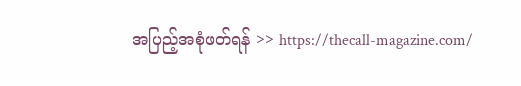အပြည့်အစုံဖတ်ရန် >> https://thecall-magazine.com/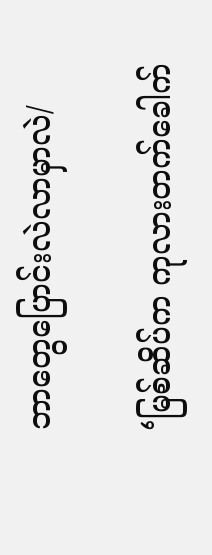ဘာတွေပြောင်းလဲလာမှာလဲ/

‘မြစ်ဆိပ်က ကုလားတက်ခေါက်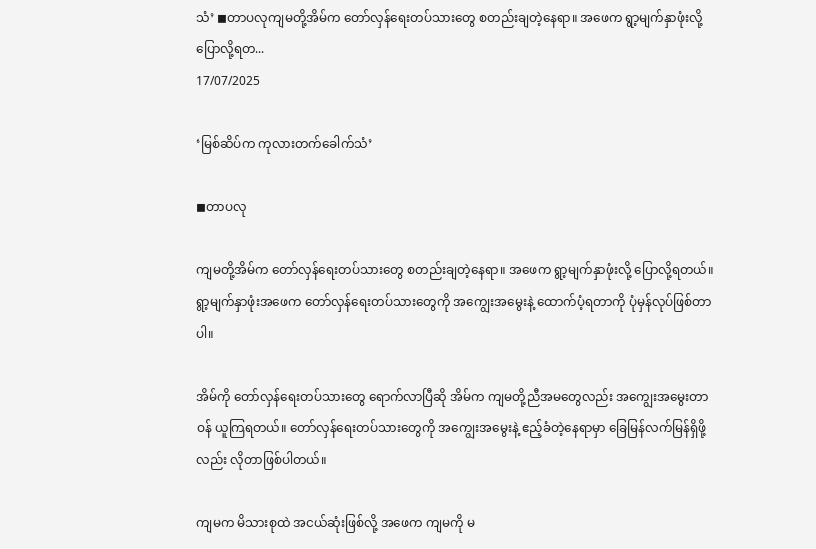သံ’ ◼တာပလုကျမတို့အိမ်က တော်လှန်ရေးတပ်သားတွေ စတည်းချတဲ့နေရာ။ အဖေက ရွာ့မျက်နှာဖုံးလို့ ပြောလို့ရတ...
17/07/2025

‘မြစ်ဆိပ်က ကုလားတက်ခေါက်သံ’

◼တာပလု

ကျမတို့အိမ်က တော်လှန်ရေးတပ်သားတွေ စတည်းချတဲ့နေရာ။ အဖေက ရွာ့မျက်နှာဖုံးလို့ ပြောလို့ရတယ်။ ရွာ့မျက်နှာဖုံးအဖေက တော်လှန်ရေးတပ်သားတွေကို အကျွေးအမွေးနဲ့ ထောက်ပံ့ရတာကို ပုံမှန်လုပ်ဖြစ်တာပါ။

အိမ်ကို တော်လှန်ရေးတပ်သားတွေ ရောက်လာပြီဆို အိမ်က ကျမတို့ညီအမတွေလည်း အကျွေးအမွေးတာဝန် ယူကြရတယ်။ တော်လှန်ရေးတပ်သားတွေကို အကျွေးအမွေးနဲ့ ဧည့်ခံတဲ့နေရာမှာ ခြေမြန်လက်မြန်ရှိဖို့လည်း လိုတာဖြစ်ပါတယ်။

ကျ‌မက မိသားစုထဲ အငယ်ဆုံးဖြစ်လို့ အဖေက ကျမကို မ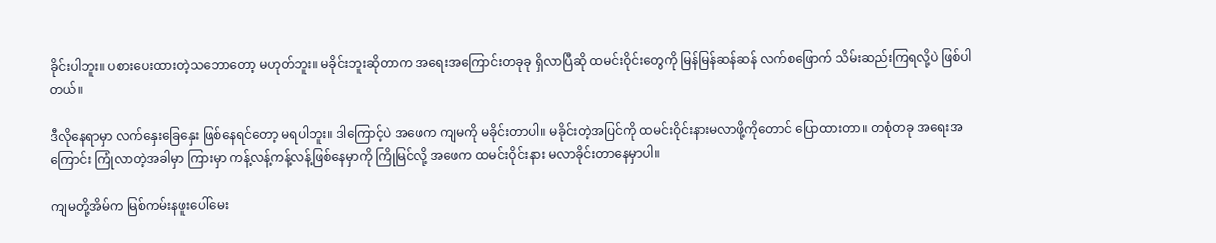ခိုင်းပါဘူး။ ပစားပေးထားတဲ့သဘောတော့ မဟုတ်ဘူး။ မခိုင်းဘူးဆိုတာက အရေးအကြောင်းတခုခု ရှိလာပြီဆို ထမင်းဝိုင်းတွေကို မြန်မြန်ဆန်ဆန် လက်စဖြောက် သိမ်းဆည်းကြရလို့ပဲ ဖြစ်ပါတယ်။

ဒီလိုနေရာမှာ လက်နှေးခြေနှေး ဖြစ်နေရင်တော့ မရပါဘူး။ ဒါကြောင့်ပဲ အဖေက ကျမကို မခိုင်းတာပါ။ မခိုင်းတဲ့အပြင်ကို ထမင်းဝိုင်းနားမလာဖို့ကိုတောင် ပြောထားတာ။ တစုံတခု အရေးအကြောင်း ကြုံလာတဲ့အခါမှာ ကြားမှာ ကန့်လန့်ကန့်လန့်ဖြစ်နေမှာကို ကြိုမြင်လို့ အဖေက ထမင်းဝိုင်းနား မလာခိုင်းတာနေမှာပါ။

ကျမတို့အိမ်က မြစ်ကမ်းနဖူးပေါ်မေး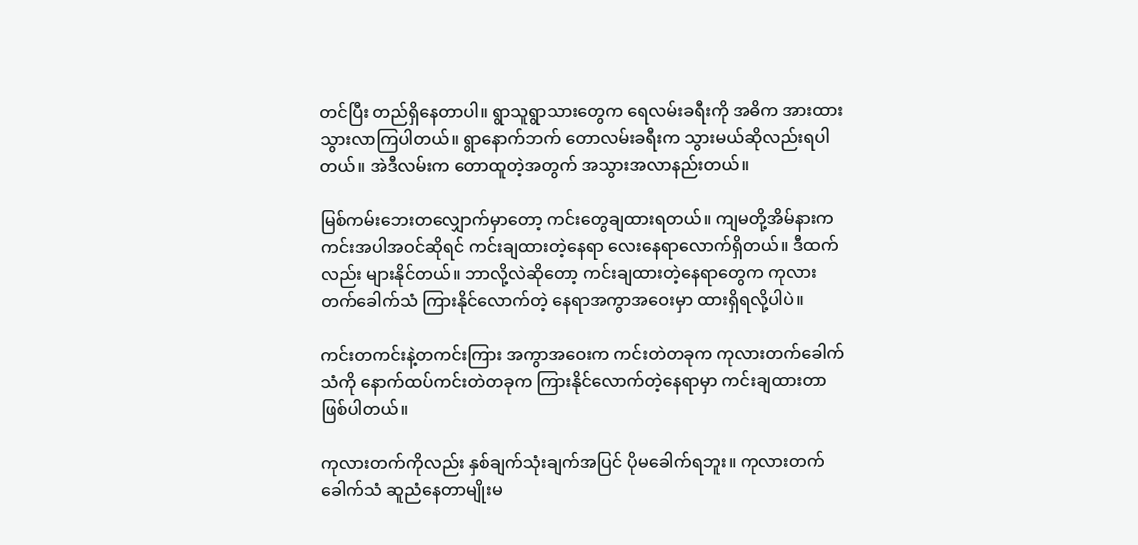တင်ပြီး တည်ရှိနေတာပါ။ ရွာသူရွာသားတွေက ရေလမ်းခရီးကို အဓိက အားထား သွားလာကြပါတယ်။ ရွာနောက်ဘက် တောလမ်းခရီးက သွားမယ်ဆိုလည်းရပါတယ်။ အဲဒီလမ်းက တောထူတဲ့အတွက် အသွားအလာနည်းတယ်။

မြစ်ကမ်းဘေးတလျှောက်မှာတော့ ကင်းတွေချထားရတယ်။ ကျမတို့အိမ်နားက ကင်းအပါအဝင်ဆိုရင် ကင်းချထားတဲ့နေရာ လေးနေရာလောက်ရှိတယ်။ ဒီထက်လည်း များနိုင်တယ်။ ဘာလို့လဲဆိုတော့ ကင်းချထားတဲ့နေရာတွေက ကုလားတက်ခေါက်သံ ကြားနိုင်‌လောက်တဲ့ နေရာအကွာအဝေးမှာ ထားရှိရလို့ပါပဲ။

ကင်းတကင်းနဲ့တကင်းကြား အကွာအဝေးက ကင်းတဲတခုက ကုလားတက်ခေါက်သံကို နောက်ထပ်ကင်းတဲတခုက ကြားနိုင်လောက်တဲ့နေရာမှာ ကင်းချထားတာ ဖြစ်ပါတယ်။

ကုလားတက်ကိုလည်း နှစ်ချက်သုံးချက်အပြင် ပိုမခေါက်ရဘူး။ ကုလားတက်ခေါက်သံ ဆူညံနေတာမျိုးမ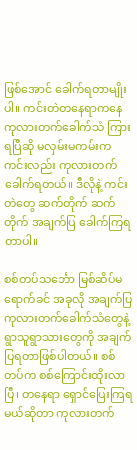ဖြစ်အောင် ခေါက်ရတာမျိုးပါ။ ကင်းတဲတနေရာကနေ ကုလားတက်ခေါက်သံ ကြားရပြီဆို မလှမ်းမကမ်းက ကင်းလည်း ကုလားတက်ခေါက်ရတယ်။ ဒီလိုနဲ့ ကင်းတဲတွေ ဆက်တိုက် ဆက်တိုက် အချက်ပြ ခေါက်ကြရတာပါ။

စစ်တပ်သင်္ဘော မြစ်ဆိပ်မရောက်ခင် အခုလို အချက်ပြ ကုလားတက်ခေါက်သံတွေနဲ့ ရွာသူရွာသားတွေကို အချက်ပြရတာဖြစ်ပါတယ်။ စစ်တပ်က စစ်ကြောင်းထိုးလာပြီ၊ တနေရာ ရှောင်ပြေးကြရမယ်ဆိုတာ ကုလားတက်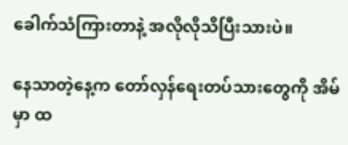ခေါက်သံကြားတာနဲ့ အလိုလိုသိပြီးသားပဲ။

နေသာတဲ့နေ့က တော်လှန်ရေးတပ်သားတွေကို အိမ်မှာ ထ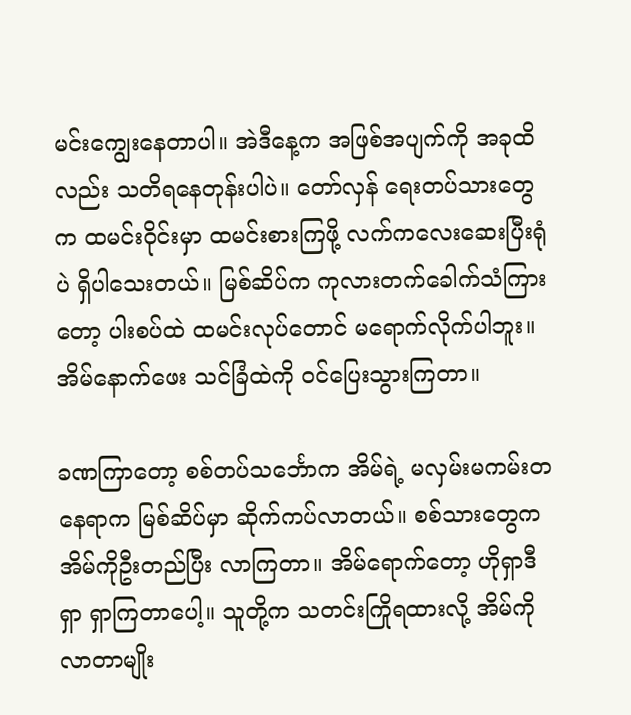မင်းကျွေးနေတာပါ။ အဲဒီနေ့က အဖြစ်အပျက်ကို အခုထိလည်း သတိရနေတုန်းပါပဲ။ တော်လှန် ရေးတပ်သားတွေက ထမင်းဝိုင်းမှာ ထမင်းစားကြဖို့ လက်ကလေးဆေးပြီးရုံပဲ ရှိပါသေးတယ်။ မြစ်ဆိပ်က ကုလားတက်ခေါက်သံကြားတော့ ပါးစပ်ထဲ ထမင်းလုပ်တောင် မရောက်လိုက်ပါဘူး။ အိမ်နောက်ဖေး သင်ခြံထဲကို ဝင်ပြေးသွားကြတာ။

ခဏကြာတော့ စစ်တပ်သင်္ဘောက အိမ်ရဲ့ မလှမ်းမကမ်းတနေရာက မြစ်ဆိပ်မှာ ဆိုက်ကပ်လာတယ်။ စစ်သားတွေက အိမ်ကိုဦးတည်ပြီး လာကြတာ။ အိမ်ရောက်တော့ ဟိုရှာဒီရှာ ရှာကြတာပေါ့။ သူတို့က သတင်းကြိုရထားလို့ အိမ်ကိုလာတာမျိုး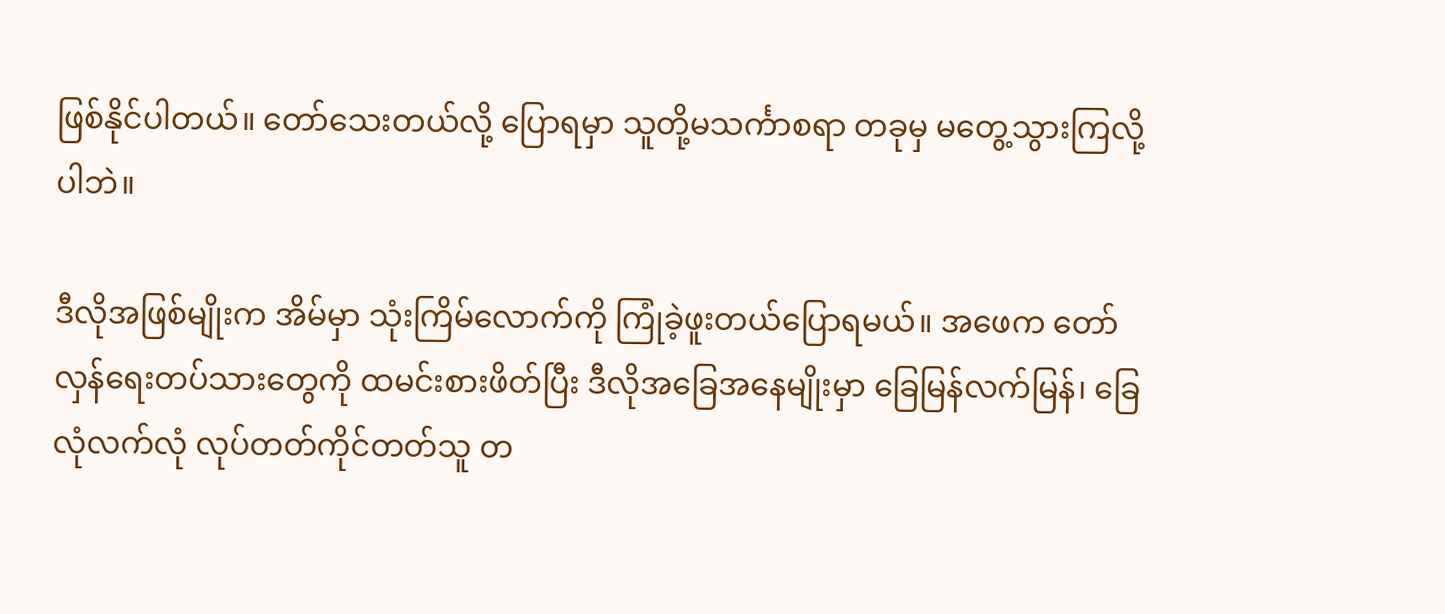ဖြစ်နိုင်ပါတယ်။ တော်သေးတယ်လို့ ပြောရမှာ သူတို့မသင်္ကာစရာ တခုမှ မတွေ့သွားကြလို့ပါဘဲ။

ဒီလိုအဖြစ်မျိုးက အိမ်မှာ သုံးကြိမ်လောက်ကို ကြုံခဲ့ဖူးတယ်ပြောရမယ်။ အဖေက တော်လှန်ရေးတပ်သားတွေကို ထမင်းစားဖိတ်ပြီး ဒီလိုအခြေအနေမျိုးမှာ ခြေမြန်လက်မြန်၊ ခြေလုံလက်လုံ လုပ်တတ်ကိုင်တတ်သူ တ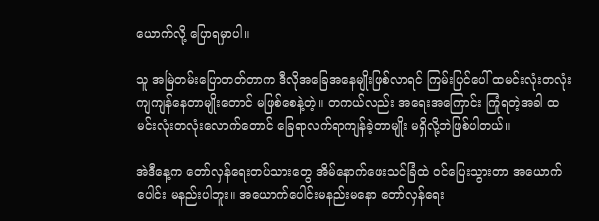ယောက်လို့ ပြောရမှာပါ။

သူ အမြဲတမ်းပြောတတ်တာက ဒီလိုအခြေအနေမျိုးဖြစ်လာရင် ကြမ်းပြင်ပေါ် ထမင်းလုံးတလုံး ကျကျန်နေတာမျိုးတောင် မဖြစ်စေနဲ့တဲ့။ တကယ်လည်း အရေးအကြောင်း ကြုံရတဲ့အခါ ထမင်းလုံးတလုံးလောက်တောင် ခြေရာလက်ရာကျန်ခဲ့တာမျိုး မရှိလို့ဘဲဖြစ်ပါတယ်။

အဲဒီနေ့က တော်လှန်ရေးတပ်သားတွေ အိမ်နောက်ဖေးသင်ခြံထဲ ဝင်ပြေးသွားတာ အယောက်ပေါင်း မနည်းပါဘူး။ အယောက်ပေါင်းမနည်းမနော တော်လှန်ရေး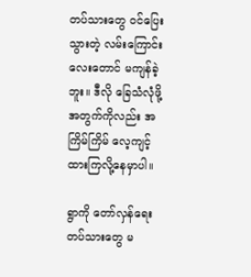တပ်သားတွေ ဝင်ပြေးသွားတဲ့ လမ်းကြောင်းလေးတောင် မကျန်ခဲ့ဘူး။ ဒီလို ခြေသံလုံဖို့အတွက်ကိုလည်း အကြိမ်ကြိမ် လေ့ကျင့်ထားကြလို့နေမှာပါ။

ရွာကို တော်လှန်ရေးတပ်သားတွေ မ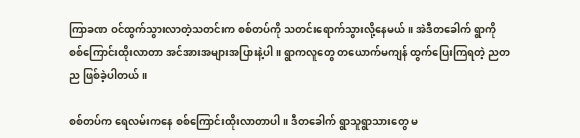ကြာခဏ ဝင်ထွက်သွားလာတဲ့သတင်းက စစ်တပ်ကို သတင်းရောက်သွားလို့နေမယ်။ အဲဒီတခေါက် ရွာကို စစ်ကြောင်းထိုးလာတာ အင်အားအများအပြားနဲ့ပါ။ ရွာကလူတွေ တယောက်မကျန် ထွက်ပြေးကြရတဲ့ ညတည ဖြစ်ခဲ့ပါတယ်။

စစ်တပ်က ရေလမ်းကနေ စစ်ကြောင်းထိုးလာတာပါ။ ဒီတခေါက် ရွာသူရွာသားတွေ မ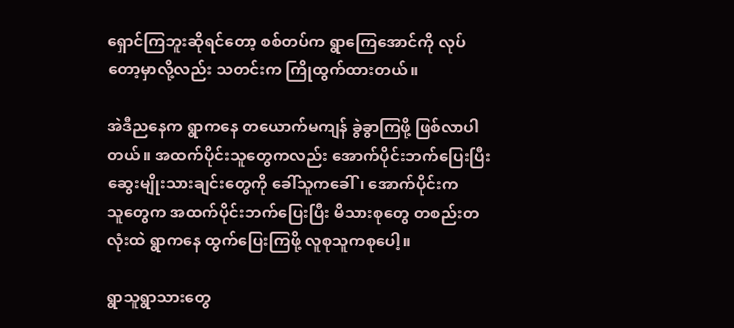ရှောင်ကြဘူးဆိုရင်တော့ စစ်တပ်က ရွာကြေအောင်ကို လုပ်တော့မှာလို့လည်း သတင်းက ကြိုထွက်ထားတယ်။

အဲဒီညနေက ရွာကနေ တယောက်မကျန် ခွဲခွာကြဖို့ ဖြစ်လာပါတယ်။ အထက်ပိုင်းသူတွေကလည်း အောက်ပိုင်းဘက်ပြေးပြီး ဆွေးမျိုးသားချင်းတွေကို ခေါ်သူကခေါ်၊ အောက်ပိုင်းကသူ‌တွေက အထက်ပိုင်း‌ဘက်ပြေးပြီး မိသားစုတွေ တစည်းတလုံးထဲ ရွာကနေ ထွက်ပြေးကြဖို့ လူစုသူကစုပေါ့။

ရွာသူရွာသားတွေ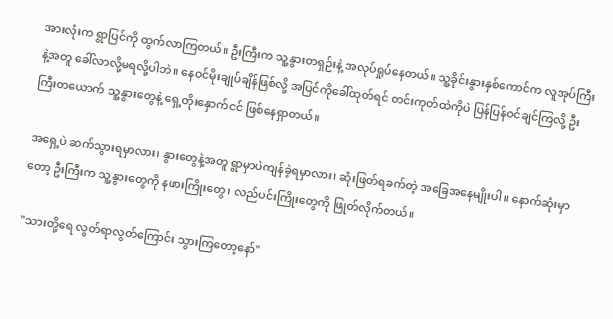အားလုံးက ရွာပြင်ကို ထွက်လာကြတယ်။ ဦးကြီးက သူ့နွားတရှဉ်းနဲ့ အလုပ်ရှုပ်နေတယ်။ သူ့ခိုင်းနွားနှစ်ကောင်က လူအုပ်ကြီးနဲ့အတူ ခေါ်လာလို့မရလို့ပါဘဲ။ နေဝင်မိုးချုပ်ချိန်ဖြစ်လို့ အပြင်ကိုခေါ်ထုတ်ရင် တင်းကုတ်ထဲကိုပဲ ပြန်ပြန်ဝင်ချင်ကြလို့ ဦးကြီးတယောက် သူ့နွားတွေနဲ့ ရှေ့တိုးနှောက်ငင် ဖြစ်နေရှာတယ်။

အရှေ့ပဲ ဆက်သွားရမှာလား၊ နွားတွေနဲ့အတူ ရွာမှာပဲကျန်ခဲ့ရမှာလား၊ ဆုံးဖြတ်ရခက်တဲ့ အခြေအနေမျိုးပါ။ နောက်ဆုံးမှာတော့ ဦးကြီးက သူ့နွားတွေကို နဖားကြိုးတွေ၊ လည်ပင်းကြိုးတွေကို ဖြုတ်လိုက်တယ်။

"သားတို့ရေ လွတ်ရာလွတ်ကြောင်း သွားကြတော့နော်"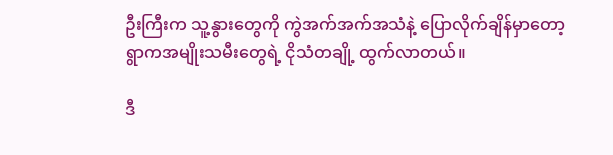ဦးကြီးက သူ့နွားတွေကို ကွဲအက်အက်အသံနဲ့ ပြောလိုက်ချိန်မှာတော့ ရွာကအမျိုးသမီးတွေရဲ့ ငိုသံတချို့ ထွက်လာတယ်။

ဒီ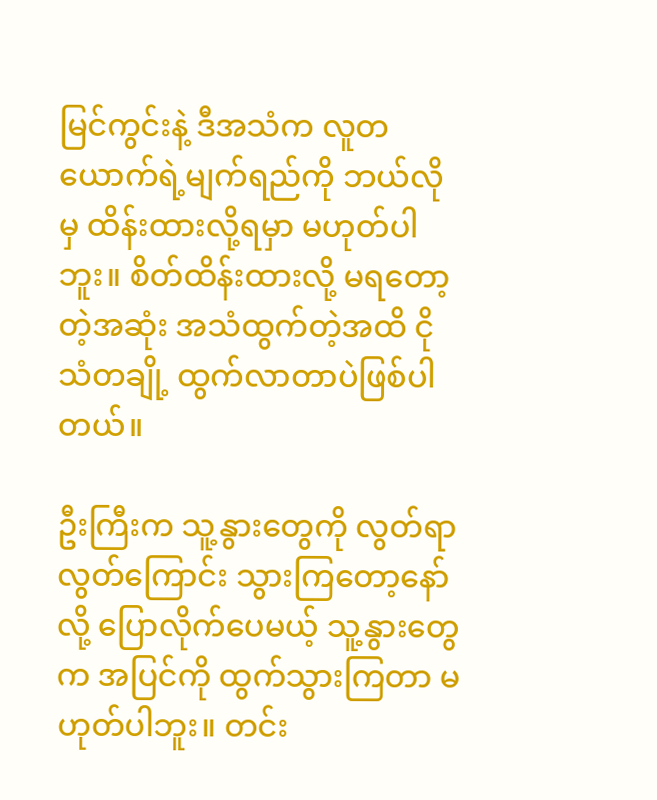မြင်ကွင်းနဲ့ ဒီအသံက လူတယောက်ရဲ့မျက်ရည်ကို ဘယ်လိုမှ ထိန်းထားလို့ရမှာ မဟုတ်ပါဘူး။ စိတ်ထိန်းထားလို့ မရတော့တဲ့အဆုံး အသံထွက်တဲ့အထိ ငိုသံတချို့ ထွက်လာတာပဲဖြစ်ပါတယ်။

ဦးကြီးက သူ့နွားတွေကို လွတ်ရာလွတ်ကြောင်း သွားကြတော့နော်လို့ ပြောလိုက်ပေမယ့် သူ့နွားတွေက အပြင်ကို ထွက်သွားကြတာ မဟုတ်ပါဘူး။ တင်း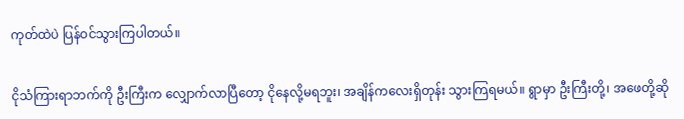ကုတ်ထဲပဲ ပြန်ဝင်သွားကြပါတယ်။

ငိုသံကြားရာဘက်ကို ဦးကြီးက လျှောက်လာပြီတော့ ငိုနေလို့မရဘူး၊ အချိန်ကလေးရှိတုန်း သွားကြရမယ်။ ရွာမှာ ဦးကြီးတို့၊ အဖေတို့ဆို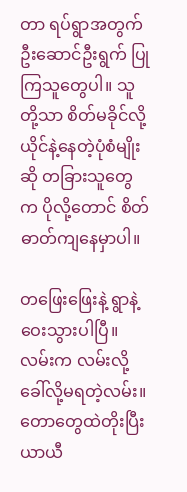တာ ရပ်ရွာအတွက် ဦးဆောင်ဦးရွက် ပြုကြသူတွေပါ။ သူတို့သာ စိတ်မခိုင်လို့ ယိုင်နဲ့နေတဲ့ပုံစံမျိုးဆို တခြားသူတွေက ပိုလို့တောင် စိတ်ဓာတ်ကျနေမှာပါ။

တဖြေးဖြေးနဲ့ ရွာနဲ့ဝေးသွားပါပြီ။ လမ်းက လမ်းလို့ ခေါ်လို့မရတဲ့လမ်း။ တောတွေထဲတိုးပြီး ယာယီ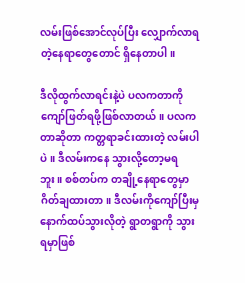လမ်းဖြစ်အောင်လုပ်ပြီး လျှောက်လာရတဲ့နေရာတွေတောင် ရှိနေတာပါ။

ဒီလိုထွက်လာရင်းနဲ့ပဲ ပလကတာကို ကျော်ဖြတ်ရဖို့ဖြစ်လာတယ်။ ပလကတာဆိုတာ ကတ္တရာခင်းထားတဲ့ လမ်းပါပဲ။ ဒီလမ်းကနေ သွားလို့တော့မရဘူး။ စစ်တပ်က တချို့နေရာတွေမှာ ဂိတ်ချထားတာ။ ဒီလမ်းကိုကျော်ပြီးမှ နောက်ထပ်သွားလိုတဲ့ ရွာတရွာကို သွားရမှာဖြစ်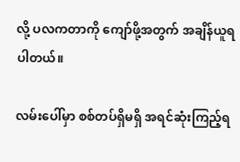လို့ ပလကတာကို ကျော်ဖို့အတွက် အချိန်ယူရပါတယ်။

လမ်းပေါ်မှာ စစ်တပ်ရှိမရှိ အရင်ဆုံးကြည့်ရ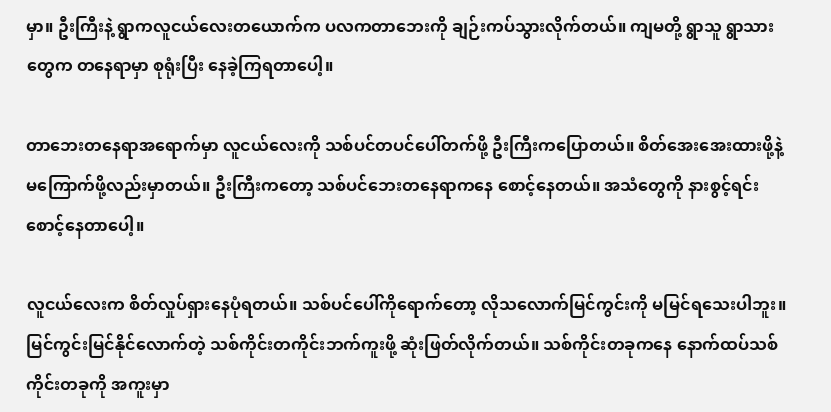မှာ။ ဦးကြီးနဲ့ ရွာကလူငယ်လေးတယောက်က ပလကတာဘေးကို ချဉ်းကပ်သွားလိုက်တယ်။ ကျမ‌တို့ ရွာသူ ရွာသားတွေက တနေရာမှာ စုရုံးပြီး နေခဲ့ကြရတာပေါ့။

တာဘေးတနေရာအရောက်မှာ လူငယ်လေးကို သစ်ပင်တပင်ပေါ်တက်ဖို့ ဦးကြီးကပြောတယ်။ စိတ်အေးအေးထားဖို့နဲ့ မကြောက်ဖို့လည်းမှာတယ်။ ဦးကြီးကတော့ သစ်ပင်ဘေးတနေရာကနေ စောင့်နေတယ်။ အသံတွေကို နားစွင့်ရင်း စောင့်နေတာပေါ့။

လူငယ်လေးက စိတ်လှုပ်ရှားနေပုံရတယ်။ သစ်ပင်ပေါ်ကိုရောက်တော့ လိုသလောက်မြင်ကွင်းကို မမြင်ရသေးပါဘူး။ မြင်ကွင်းမြင်နိုင်လောက်တဲ့ သစ်ကိုင်းတကိုင်းဘက်ကူးဖို့ ဆုံးဖြတ်လိုက်တယ်။ သစ်ကိုင်းတခုကနေ နောက်ထပ်သစ်ကိုင်းတခုကို အကူးမှာ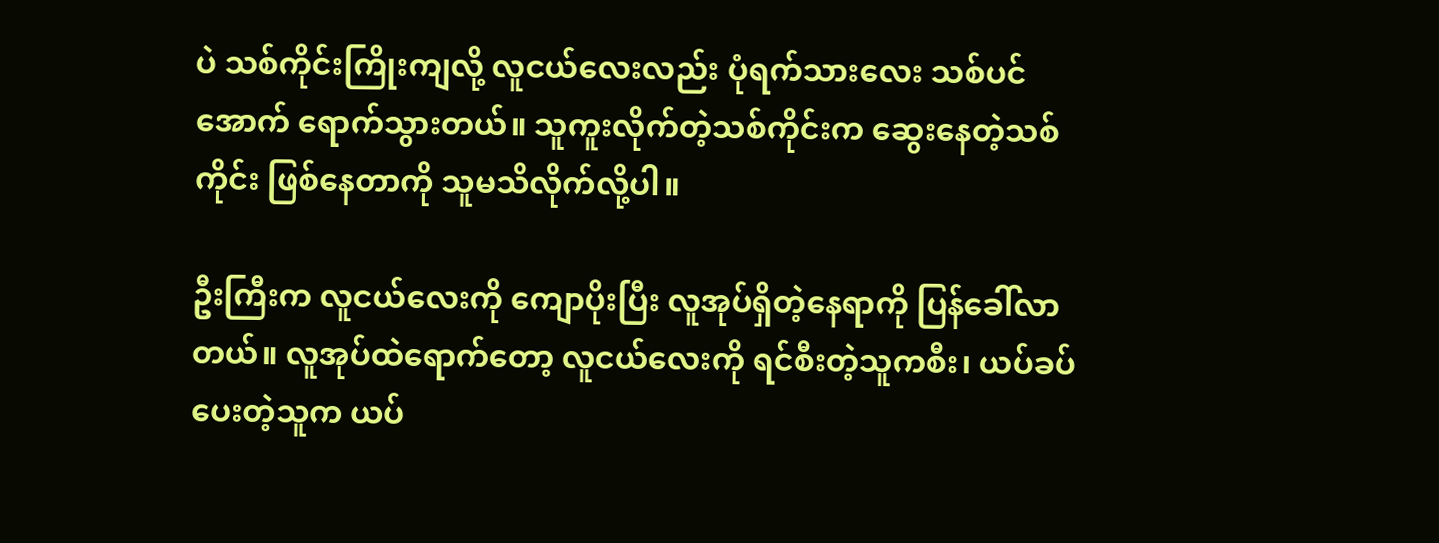ပဲ သစ်ကိုင်းကြိုးကျလို့ လူငယ်လေးလည်း ပုံရက်သားလေး သစ်ပင်အောက် ရောက်သွားတယ်။ သူကူးလိုက်တဲ့သစ်ကိုင်းက ဆွေးနေတဲ့သစ်ကိုင်း ဖြစ်နေတာကို သူမသိလိုက်လို့ပါ။

ဦးကြီးက လူငယ်လေးကို ကျောပိုးပြီး လူအုပ်ရှိတဲ့နေရာကို ပြန်ခေါ်လာတယ်။ လူအုပ်ထဲရောက်တော့ လူငယ်လေးကို ရင်စီးတဲ့သူကစီး၊ ယပ်ခပ်ပေးတဲ့သူက ယပ်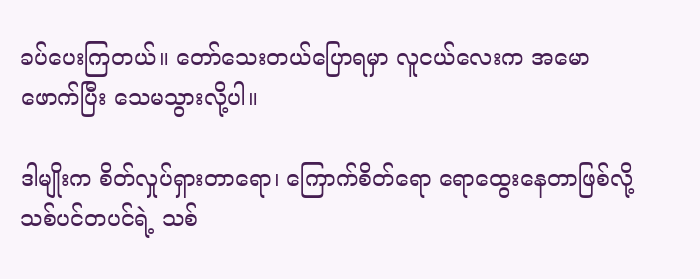ခပ်ပေးကြတယ်။ တော်သေးတယ်ပြောရမှာ လူငယ်လေးက အမောဖောက်ပြီး သေမသွားလို့ပါ။

ဒါမျိုးက စိတ်လှုပ်ရှားတာရော၊ ကြောက်စိတ်ရော ရော‌ထွေးနေတာဖြစ်လို့ သစ်ပင်တပင်ရဲ့ သစ်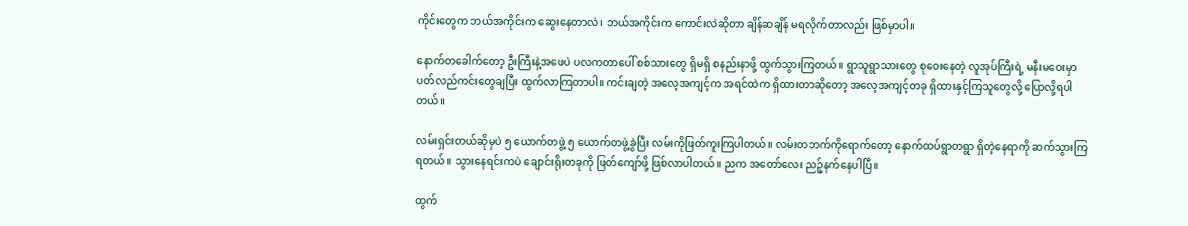ကိုင်းတွေက ဘယ်အကိုင်းက ဆွေးနေတာလဲ၊ ဘယ်အကိုင်းက ကောင်းလဲဆိုတာ ချိန်ဆချိန် မရလိုက်တာလည်း ဖြစ်မှာပါ။

နောက်တခေါက်တော့ ဦးကြီးနဲ့အဖေပဲ ပလကတာပေါ် စစ်သားတွေ ရှိမရှိ စနည်းနာဖို့ ထွက်သွားကြတယ်။ ရွာသူရွာသားတွေ စုဝေးနေတဲ့ လူအုပ်ကြီးရဲ့ မနီးမဝေးမှာ ပတ်လည်ကင်းတွေချပြီး ထွက်လာကြတာပါ။ ကင်းချတဲ့ အလေ့အကျင့်က အရင်ထဲက ရှိထားတာဆိုတော့ အလေ့အကျင့်တခု ရှိထားနှင့်ကြသူတွေလို့ ပြောလို့ရပါတယ်။

လမ်းရှင်းတယ်ဆိုမှပဲ ၅ ယောက်တဖွဲ့ ၅ ယောက်တဖွဲ့ခွဲပြီး လမ်းကိုဖြတ်ကူးကြပါတယ်။ လမ်းတဘက်ကိုရောက်တော့ နောက်ထပ်ရွာတရွာ ရှိတဲ့နေရာကို ဆက်သွားကြရတယ်။ သွားနေရင်းကပဲ ချောင်းရိုးတခုကို ဖြတ်ကျော်ဖို့ ဖြစ်လာပါတယ်။ ညက အတော်လေး ညဉ့်နက်နေပါပြီ။

ထွက်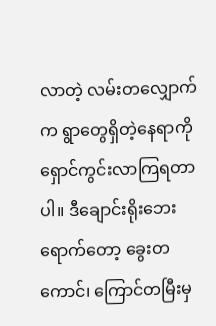လာတဲ့ လမ်းတလျှောက်က ရွာတွေရှိတဲ့နေရာကို ရှောင်ကွင်းလာကြရတာပါ။ ဒီချောင်းရိုးဘေးရောက်တော့ ခွေးတကောင်၊ ကြောင်တမြီးမှ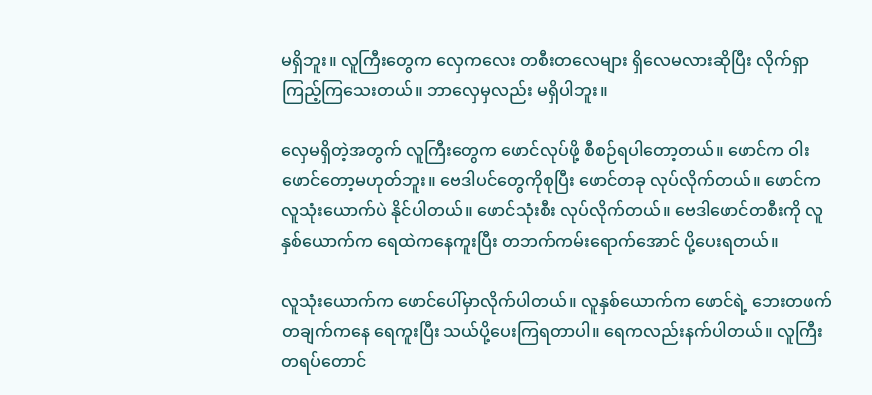မရှိဘူး။ လူကြီးတွေက လှေကလေး တစီးတလေများ ရှိလေမလားဆိုပြီး လိုက်ရှာကြည့်ကြသေးတယ်။ ဘာလှေမှလည်း မရှိပါဘူး။

လှေမရှိတဲ့အတွက် လူကြီးတွေက ဖောင်လုပ်ဖို့ စီစဉ်ရပါတော့တယ်။ ဖောင်က ဝါးဖောင်တော့မဟုတ်ဘူး။ ဗေဒါပင်တွေကိုစုပြီး ဖောင်တခု လုပ်လိုက်တယ်။ ဖောင်က လူသုံးယောက်ပဲ နိုင်ပါတယ်။ ဖောင်သုံးစီး လုပ်လိုက်တယ်။ ဗေဒါဖောင်တစီးကို လူနှစ်ယောက်က ရေထဲကနေကူးပြီး တဘက်ကမ်းရောက်အောင် ပို့ပေးရတယ်။

လူသုံးယောက်က ဖောင်ပေါ်မှာလိုက်ပါတယ်။ လူနှစ်ယောက်က ဖောင်ရဲ့ ဘေးတဖက်တချက်ကနေ ရေကူးပြီး သယ်ပို့ပေးကြရတာပါ။ ရေကလည်းနက်ပါတယ်။ လူကြီးတရပ်တောင်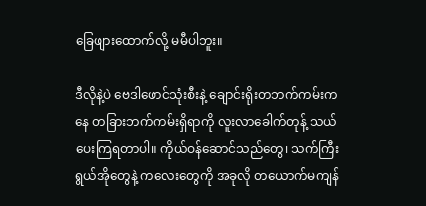ခြေဖျားထောက်လို့ မမီပါဘူး။

ဒီလိုနဲ့ပဲ ဗေဒါဖောင်သုံးစီးနဲ့ ချောင်းရိုးတဘက်ကမ်းကနေ တခြားဘက်ကမ်းရှိရာကို လူးလာခေါက်တုန့် သယ်ပေးကြရတာပါ။ ကိုယ်ဝန်ဆောင်သည်တွေ၊ သက်ကြီးရွယ်အိုတွေနဲ့ ကလေးတွေကို အခုလို တယောက်မကျန်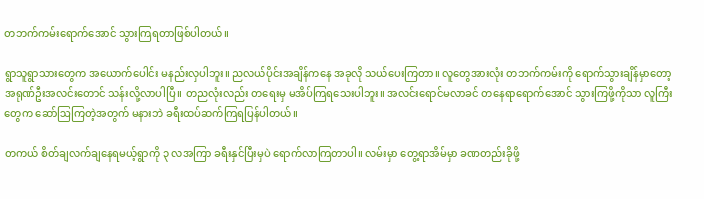တဘက်ကမ်းရောက်အောင် သွားကြရတာဖြစ်ပါတယ်။

ရွာသူရွာသားတွေက အယောက်ပေါင်း မနည်းလှပါဘူး။ ညလယ်ပိုင်းအချိန်ကနေ အခုလို သယ်ပေးကြတာ။ လူတွေအားလုံး တဘက်ကမ်းကို ရောက်သွားချိန်မှာတော့ အရုဏ်ဦးအလင်းတောင် သန်းလို့လာပါပြီ။ တညလုံးလည်း တရေးမှ မအိပ်ကြရသေးပါဘူး။ အလင်းရောင်မလာခင် တနေရာရောက်အောင် သွားကြဖို့ကိုသာ လူကြီးတွေက ဆော်ဩကြတဲ့အတွက် မနားဘဲ ခရီးထပ်ဆက်ကြရပြန်ပါတယ်။

တကယ် စိတ်ချလက်ချနေရမယ့်ရွာကို ၃ လအကြာ ခရီးနှင်ပြီးမှပဲ ရောက်လာကြတာပါ။ လမ်းမှာ တွေ့ရာအိမ်မှာ ခဏတည်းခိုဖို့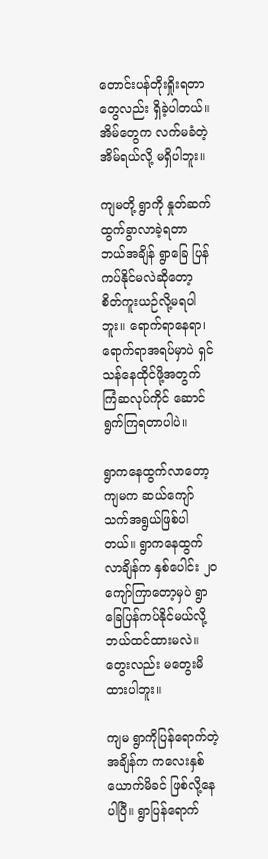တောင်းပန်တိုးရှိုးရတာတွေလည်း ရှိခဲ့ပါတယ်။ အိမ်တွေက လက်မခံတဲ့အိမ်ရယ်လို့ မရှိပါဘူး။

ကျမတို့ ရွာကို နှုတ်ဆက်ထွက်ခွာလာခဲ့ရတာ ဘယ်အချိန် ရွာခြေ ပြန်ကပ်နိုင်မလဲဆိုတော့ စိတ်ကူးယဉ်လို့မရပါဘူး။ ရောက်ရာနေရာ၊ ရောက်ရာအရပ်မှာပဲ ရှင်သန်နေထိုင်ဖို့အတွက် ကြံဆလုပ်ကိုင် ဆောင်ရွက်ကြရတာပါပဲ။

ရွာကနေထွက်လာတော့ ကျမက ဆယ်ကျော်သက်အရွယ်ဖြစ်ပါတယ်။ ရွာကနေထွက်လာချိန်က နှစ်ပေါင်း ၂၀ ကျော်ကြာတော့မှပဲ ရွာခြေပြန်ကပ်နိုင်မယ်လို့ ဘယ်ထင်ထားမလဲ။ တွေးလည်း မတွေးမိထားပါဘူး။

ကျ‌မ ရွာကိုပြန်ရောက်တဲ့အချိန်က ကလေးနှစ်ယောက်မိခင် ဖြစ်လို့နေပါပြီ။ ရွာပြန်ရောက်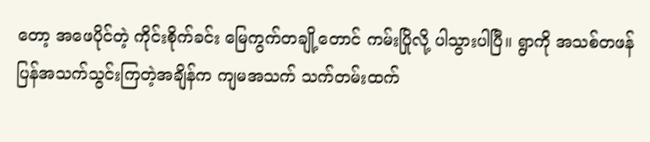တော့ အဖေပိုင်တဲ့ ကိုင်းစိုက်ခင်း မြေကွက်တချို့တောင် ကမ်းပြိုလို့ ပါသွားပါပြီ။ ရွာကို အသစ်တဖန် ပြန်အသက်သွင်းကြတဲ့အချိန်က ကျမအသက် သက်တမ်းထက်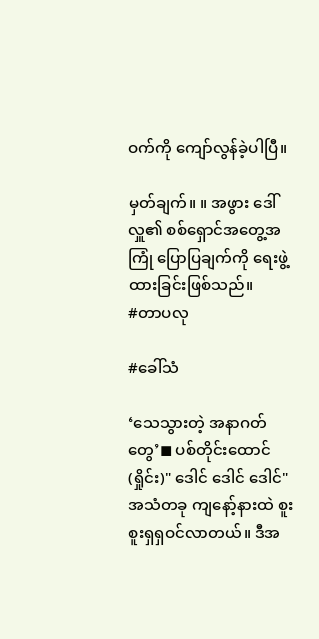ဝက်ကို ကျော်လွန်ခဲ့ပါပြီ။

မှတ်ချက်။ ။ အဖွား ဒေါ်လှူ၏ စစ်ရှောင်အတွေ့အကြုံ ပြောပြချက်ကို ရေးဖွဲ့ထားခြင်းဖြစ်သည်။
#တာပလု

#ခေါ်သံ

‘သေသွားတဲ့ အနာဂတ်တွေ’◼ ပစ်တိုင်းထောင်(ရှိုင်း)" ဒေါင် ဒေါင် ဒေါင်" အသံတခု ကျနော့်နားထဲ စူးစူးရှရှဝင်လာတယ်။ ဒီအ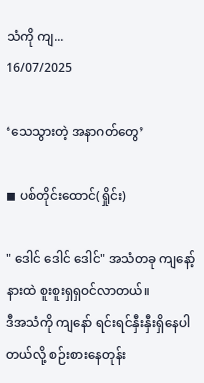သံကို ကျ...
16/07/2025

‘သေသွားတဲ့ အနာဂတ်တွေ’

◼ ပစ်တိုင်းထောင်(ရှိုင်း)

" ဒေါင် ဒေါင် ဒေါင်" အသံတခု ကျနော့်နားထဲ စူးစူးရှရှဝင်လာတယ်။
ဒီအသံကို ကျနော် ရင်းရင်နှီးနှီးရှိနေပါတယ်လို့ စဉ်းစားနေတုန်း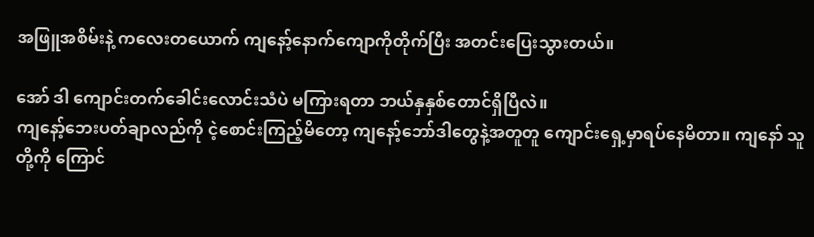အဖြူအစိမ်းနဲ့ ကလေးတယောက် ကျနော့်နောက်ကျောကိုတိုက်ပြီး အတင်းပြေးသွားတယ်။

အော် ဒါ ကျောင်းတက်ခေါင်းလောင်းသံပဲ မကြားရတာ ဘယ်နှနှစ်တောင်ရှိပြီလဲ။
ကျနော့်ဘေးပတ်ချာလည်ကို ငဲ့စောင်းကြည့်မိတော့ ကျနော့်ဘော်ဒါတွေနဲ့အတူတူ ကျောင်းရှေ့မှာရပ်နေမိတာ။ ကျနော် သူတို့ကို ကြောင်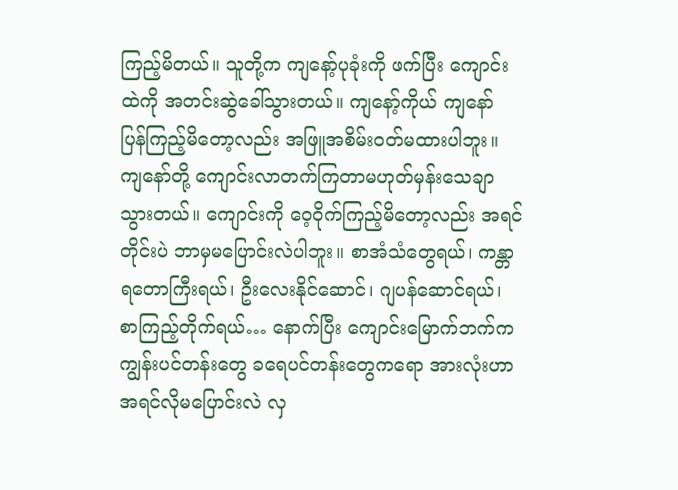ကြည့်မိတယ်။ သူတို့က ကျနော့်ပုခုံးကို ဖက်ပြီး ကျောင်းထဲကို အတင်းဆွဲခေါ်သွားတယ်။ ကျနော့်ကိုယ် ကျနော် ပြန်ကြည့်မိတော့လည်း အဖြူအစိမ်းဝတ်မထားပါဘူး။ ကျနော်တို့ ကျောင်းလာတက်ကြတာမဟုတ်မှန်းသေချာသွားတယ်။ ကျောင်းကို ဝေ့ဝိုက်ကြည့်မိတော့လည်း အရင်တိုင်းပဲ ဘာမှမပြောင်းလဲပါဘူး။ စာအံသံတွေရယ်၊ ကန္တာရတောကြီးရယ်၊ ဦးလေးနိုင်ဆောင်၊ ဂျပန်ဆောင်ရယ်၊ စာကြည့်တိုက်ရယ်… နောက်ပြီး ကျောင်းမြောက်ဘက်က ကျွန်းပင်တန်းတွေ ခရေပင်တန်းတွေကရော အားလုံးဟာ အရင်လိုမပြောင်းလဲ လှ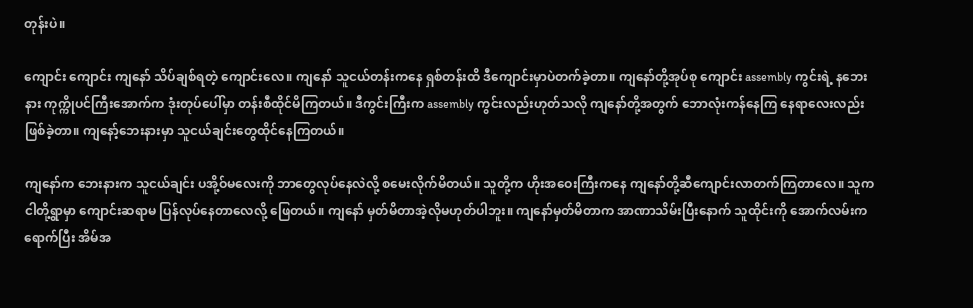တုန်းပဲ။

ကျောင်း ကျောင်း ကျနော် သိပ်ချစ်ရတဲ့ ကျောင်းလေ။ ကျနော် သူငယ်တန်းကနေ ရှစ်တန်းထိ ဒီကျောင်းမှာပဲတက်ခဲ့တာ။ ကျနော်တို့အုပ်စု ကျောင်း assembly ကွင်းရဲ့ နဘေးနား ကုက္ကိုပင်ကြီးအောက်က ဒုံးတုပ်ပေါ်မှာ တန်းစီထိုင်မိကြတယ်။ ဒီကွင်းကြီးက assembly ကွင်းလည်းဟုတ်သလို ကျနော်တို့အတွက် ဘောလုံးကန်နေကြ နေရာလေးလည်းဖြစ်ခဲ့တာ။ ကျနော့်ဘေးနားမှာ သူငယ်ချင်းတွေထိုင်နေကြတယ်။

ကျနော်က ဘေးနားက သူငယ်ချင်း ပအို့ဝ်မလေးကို ဘာတွေလုပ်နေလဲလို့ စမေးလိုက်မိတယ်။ သူတို့က ဟိုးအဝေးကြီးကနေ ကျနော်တို့ဆီကျောင်းလာတက်ကြတာလေ။ သူက ငါတို့ရွာမှာ ကျောင်းဆရာမ ပြန်လုပ်နေတာလေလို့ ဖြေတယ်။ ကျနော် မှတ်မိတာအဲ့လိုမဟုတ်ပါဘူး။ ကျနော်မှတ်မိတာက အာဏာသိမ်းပြီးနောက် သူထိုင်းကို အောက်လမ်းကရောက်ပြီး အိမ်အ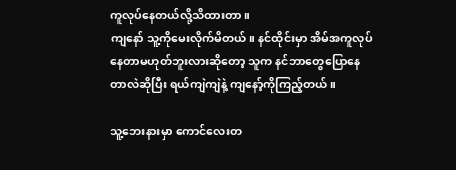ကူလုပ်နေတယ်လို့သိထားတာ။
ကျနော် သူ့ကိုမေးလိုက်မိတယ်။ နင်ထိုင်းမှာ အိမ်အကူလုပ်နေတာမဟုတ်ဘူးလားဆိုတော့ သူက နင်ဘာတွေပြောနေတာလဲဆိုပြီး ရယ်ကျဲကျဲနဲ့ ကျနော့်ကိုကြည့်တယ်။

သူ့ဘေးနားမှာ ကောင်လေးတ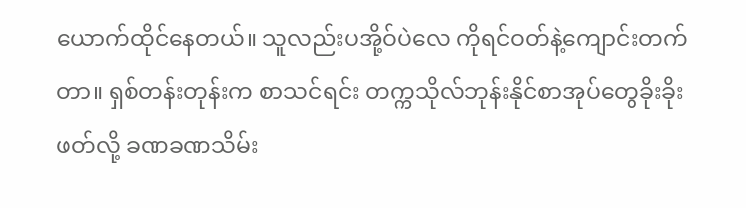ယောက်ထိုင်နေတယ်။ သူလည်းပအို့ဝ်ပဲလေ ကိုရင်ဝတ်နဲ့ကျောင်းတက်တာ။ ရှစ်တန်းတုန်းက စာသင်ရင်း တက္ကသိုလ်ဘုန်းနိုင်စာအုပ်တွေခိုးခိုးဖတ်လို့ ခဏခဏသိမ်း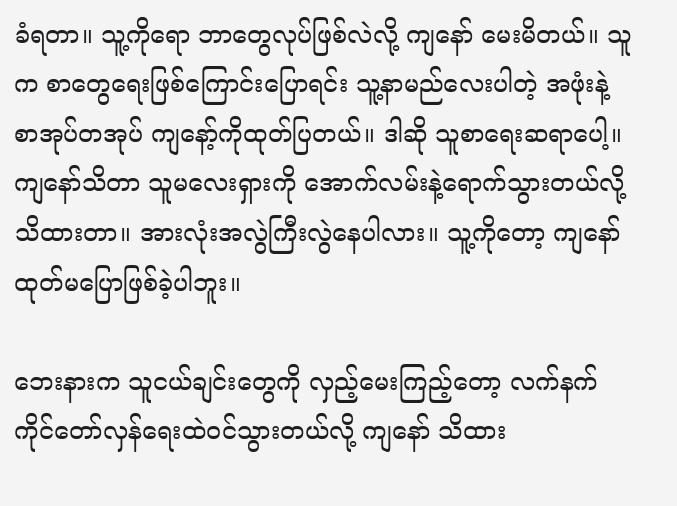ခံရတာ။ သူ့ကိုရော ဘာတွေလုပ်ဖြစ်လဲလို့ ကျနော် မေးမိတယ်။ သူက စာတွေရေးဖြစ်ကြောင်းပြောရင်း သူ့နာမည်လေးပါတဲ့ အဖုံးနဲ့ စာအုပ်တအုပ် ကျနော့်ကိုထုတ်ပြတယ်။ ဒါဆို သူစာရေးဆရာပေါ့။ ကျနော်သိတာ သူမလေးရှားကို အောက်လမ်းနဲ့ရောက်သွားတယ်လို့သိထားတာ။ အားလုံးအလွဲကြီးလွဲနေပါလား။ သူ့ကိုတော့ ကျနော်ထုတ်မပြောဖြစ်ခဲ့ပါဘူး။

ဘေးနားက သူငယ်ချင်းတွေကို လှည့်မေးကြည့်တော့ လက်နက်ကိုင်တော်လှန်ရေးထဲဝင်သွားတယ်လို့ ကျနော် သိထား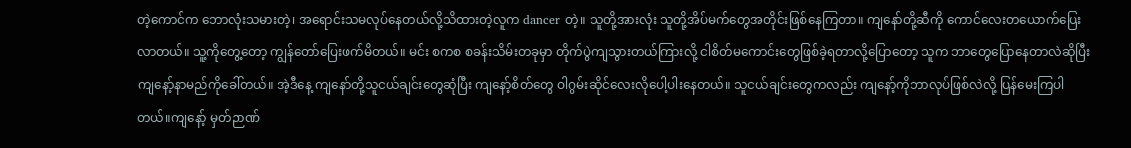တဲ့ကောင်က ဘောလုံးသမားတဲ့၊ အရောင်းသမလုပ်နေတယ်လို့သိထားတဲ့လူက dancer တဲ့။ သူတို့အားလုံး သူတို့အိပ်မက်တွေအတိုင်းဖြစ်နေကြတာ။ ကျနော်တို့ဆီကို ကောင်လေးတယောက်ပြေးလာတယ်။ သူ့ကိုတွေ့တော့ ကျွန်တော်ပြေးဖက်မိတယ်။ မင်း စကစ စခန်းသိမ်းတခုမှာ တိုက်ပွဲကျသွားတယ်ကြားလို့ ငါစိတ်မကောင်းတွေဖြစ်ခဲ့ရတာလို့ပြောတော့ သူက ဘာတွေပြောနေတာလဲဆိုပြီး ကျနော့်နာမည်ကိုခေါ်တယ်။ အဲ့ဒီနေ့ ကျနော်တို့သူငယ်ချင်းတွေဆုံပြီး ကျနော့်စိတ်တွေ ဝါဂွမ်းဆိုင်လေးလိုပေါ့ပါးနေတယ်။ သူငယ်ချင်းတွေကလည်း ကျနော့်ကိုဘာလုပ်ဖြစ်လဲလို့ ပြန်မေးကြပါတယ်။ကျနော့် မှတ်ဉာဏ်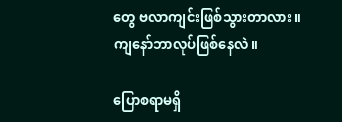တွေ ဗလာကျင်းဖြစ်သွားတာလား။ ကျနော်ဘာလုပ်ဖြစ်နေလဲ။

ပြောစရာမရှိ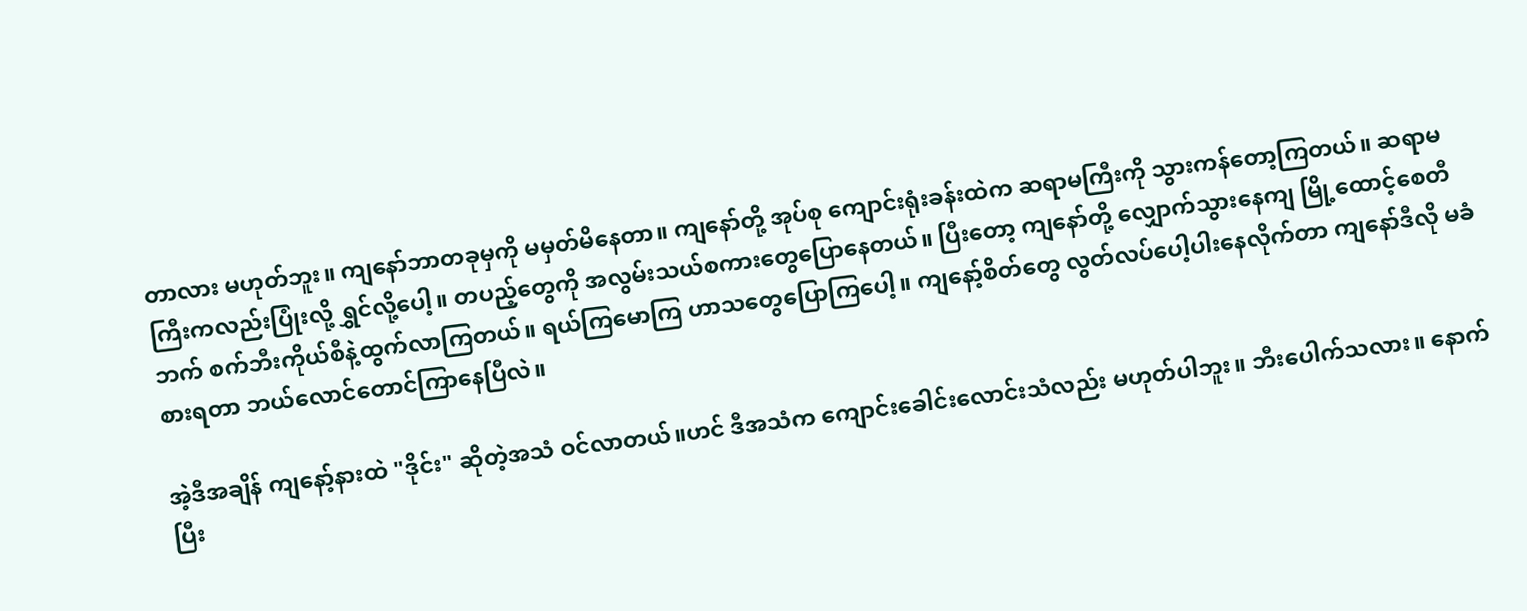တာလား မဟုတ်ဘူး။ ကျနော်ဘာတခုမှကို မမှတ်မိနေတာ။ ကျနော်တို့ အုပ်စု ကျောင်းရုံးခန်းထဲက ဆရာမကြီးကို သွားကန်တော့ကြတယ်။ ဆရာမကြီးကလည်းပြုံးလို့ ရွှင်လို့ပေါ့။ တပည့်တွေကို အလွမ်းသယ်စကားတွေပြောနေတယ်။ ပြီးတော့ ကျနော်တို့ လျှောက်သွားနေကျ မြို့ထောင့်စေတီဘက် စက်ဘီးကိုယ်စီနဲ့ထွက်လာကြတယ်။ ရယ်ကြမောကြ ဟာသတွေပြောကြပေါ့။ ကျနော့်စိတ်တွေ လွတ်လပ်ပေါ့ပါးနေလိုက်တာ ကျနော်ဒီလို မခံစားရတာ ဘယ်လောင်တောင်ကြာနေပြီလဲ။

အဲ့ဒီအချိန် ကျနော့်နားထဲ "ဒိုင်း" ဆိုတဲ့အသံ ဝင်လာတယ်။ဟင် ဒီအသံက ကျောင်းခေါင်းလောင်းသံလည်း မဟုတ်ပါဘူး။ ဘီးပေါက်သလား။ နောက်ပြီး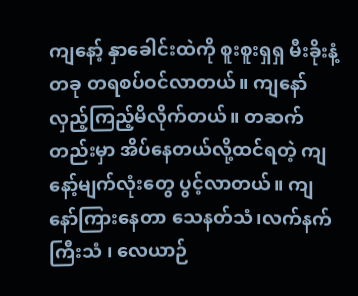ကျနော့် နှာခေါင်းထဲကို စူးစူးရှရှ မီးခိုးနံ့တခု တရစပ်ဝင်လာတယ်။ ကျနော် လှည့်ကြည့်မိလိုက်တယ်။ တဆက်တည်းမှာ အိပ်နေတယ်လို့ထင်ရတဲ့ ကျနော့်မျက်လုံးတွေ ပွင့်လာတယ်။ ကျနော်ကြားနေတာ သေနတ်သံ၊လက်နက်ကြီးသံ ၊ လေယာဉ်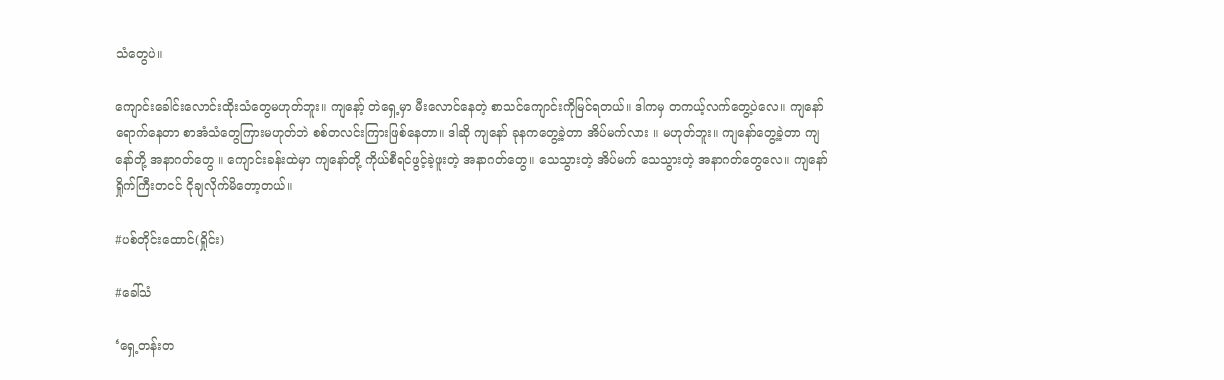သံတွေပဲ။

ကျောင်းခေါင်းလောင်းထိုးသံတွေမဟုတ်ဘူး။ ကျနော့် တဲရှေ့မှာ မီးလောင်နေတဲ့ စာသင်ကျောင်းကိုမြင်ရတယ်။ ဒါကမှ တကယ့်လက်တွေ့ပဲလေ။ ကျနော် ရောက်နေတာ စာအံသံတွေကြားမဟုတ်ဘဲ စစ်တလင်းကြားဖြစ်နေတာ။ ဒါဆို ကျနော် ခုနကတွေ့ခဲ့တာ အိပ်မက်လား ။ မဟုတ်ဘူး။ ကျနော်တွေ့ခဲ့တာ ကျနော်တို့ အနာဂတ်တွေ ။ ကျောင်းခန်းထဲမှာ ကျနော်တို့ ကိုယ်စီရင်ဖွင့်ခဲ့ဖူးတဲ့ အနာဂတ်တွေ။ သေသွားတဲ့ အိပ်မက် သေသွားတဲ့ အနာဂတ်တွေလေ။ ကျနော် ရှိုက်ကြီးတငင် ငိုချလိုက်မိတော့တယ်။

#ပစ်တိုင်းထောင်(ရှိုင်း)

#ခေါ်သံ

‘ရှေ့တန်းတ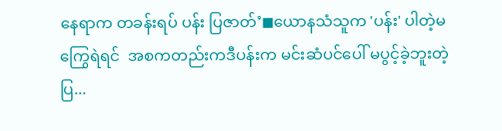နေရာက တခန်းရပ် ပန်း ပြဇာတ်’◼ယောနသံသူက 'ပန်း' ပါတဲ့မကြွေရဲရင်  အစကတည်းကဒီပန်းက မင်းဆံပင်ပေါ် မပွင့်ခဲ့ဘူးတဲ့ပြ...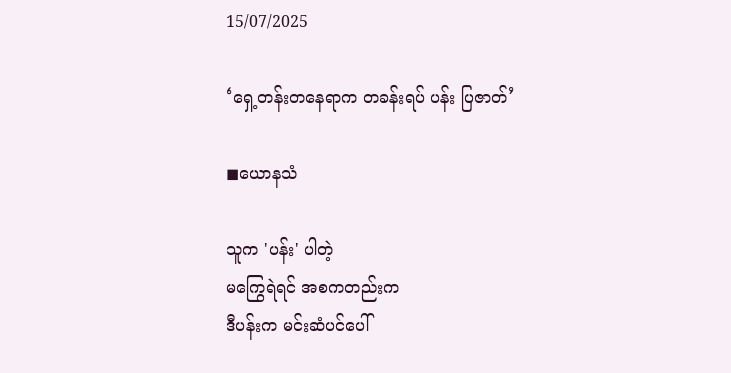15/07/2025

‘ရှေ့တန်းတနေရာက တခန်းရပ် ပန်း ပြဇာတ်’

◼ယောနသံ

သူက 'ပန်း' ပါတဲ့
မကြွေရဲရင် အစကတည်းက
ဒီပန်းက မင်းဆံပင်ပေါ်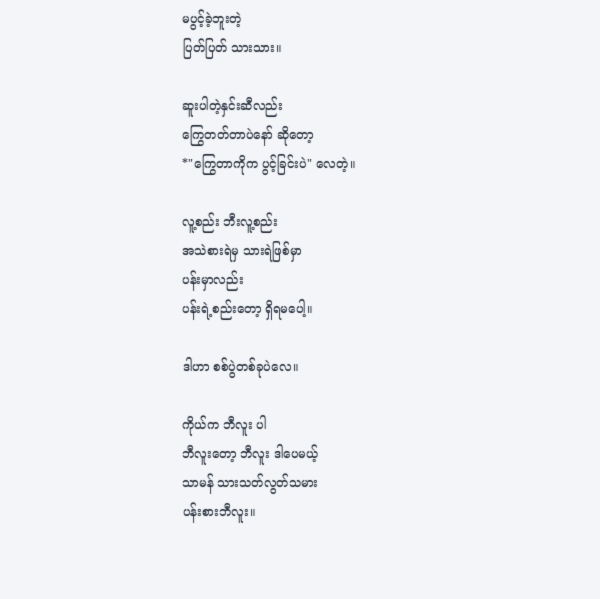မပွင့်ခဲ့ဘူးတဲ့
ပြတ်ပြတ် သားသား။

ဆူးပါတဲ့နှင်းဆီလည်း
ကြွေတတ်တာပဲ‌နော် ဆိုတော့
*"ကြွေတာကိုက ပွင့်ခြင်းပဲ" လေတဲ့။

လူ့စည်း ဘီးလူ့စည်း
အသဲစားရဲမှ သားရဲဖြစ်မှာ
ပန်းမှာလည်း
ပန်းရဲ့စည်းတော့ ရှိရမပေါ့။

ဒါဟာ စစ်ပွဲတစ်ခုပဲလေ။

ကိုယ်က ဘီလူး ပါ
ဘီလူးတော့ ဘီလူး ဒါပေမယ့်
သာမန် သားသတ်လွတ်သမား
ပန်းစားဘီလူး။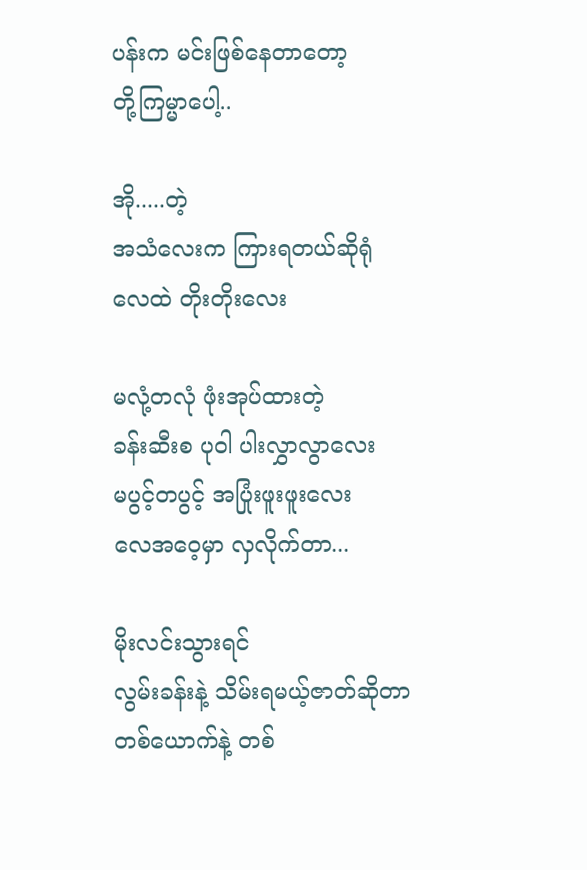ပန်းက မင်းဖြစ်နေတာတော့
တို့ကြမ္မာပေါ့..

အို.....တဲ့
အသံ‌လေးက ကြားရတယ်ဆိုရုံ
လေထဲ တိုးတိုးလေး

မလုံ့တလုံ ဖုံးအုပ်ထားတဲ့
ခန်းဆီးစ ပုဝါ ပါးလွှာလွာလေး
မပွင့်တပွင့် အပြုံးဖူးဖူးလေး
လေအဝေ့မှာ လှလိုက်တာ...

မိုးလင်းသွားရင်
လွမ်းခန်းနဲ့ သိမ်းရမယ့်ဇာတ်ဆိုတာ
တစ်ယောက်နဲ့ တစ်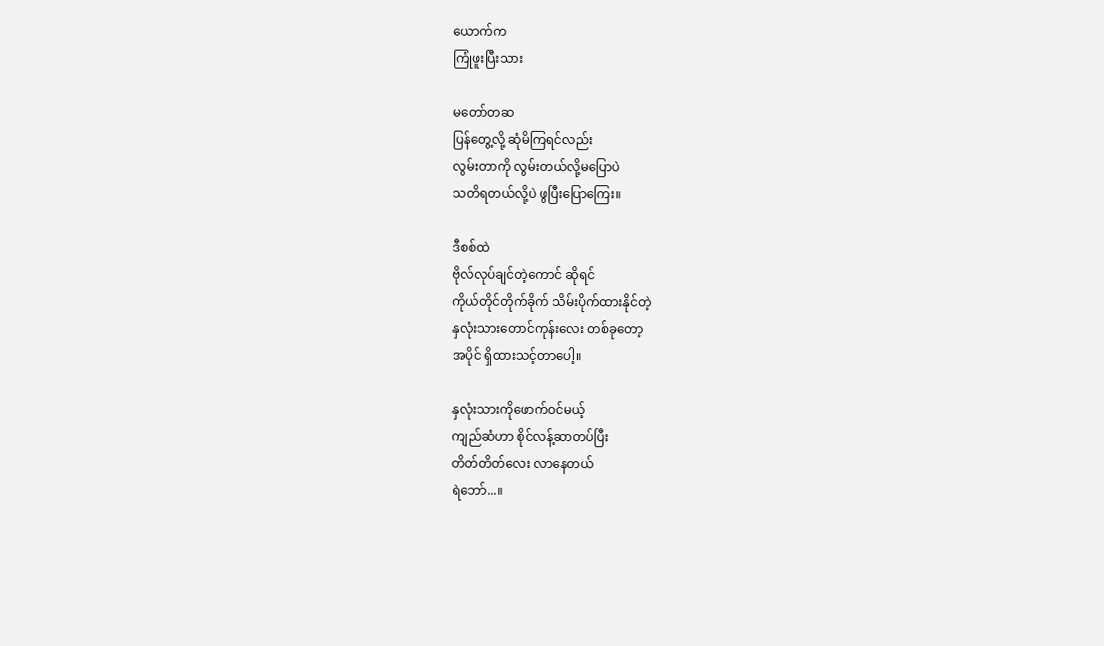ယောက်က
ကြုံဖူးပြီးသား

မတော်တဆ
ပြန်‌‌တွေ့လို့ ဆုံမိကြရင်လည်း
လွမ်းတာကို လွမ်းတယ်လို့မပြောပဲ
သတိရတယ်လို့ပဲ ဖွပြီးပြောကြေး။

ဒီစစ်ထဲ
ဗိုလ်လုပ်ချင်တဲ့ကောင် ဆိုရင်
ကိုယ်တိုင်တိုက်ခိုက် သိမ်းပိုက်ထားနိုင်တဲ့
နှလုံးသားတောင်ကုန်းလေး တစ်ခုတော့
အပိုင် ရှိထားသင့်တာပေါ့။

နှလုံးသားကိုဖောက်ဝင်မယ့်
ကျည်ဆံဟာ စိုင်လန့်ဆာတပ်ပြီး
တိတ်တိတ်လေး လာနေတယ်
ရဲဘော်...။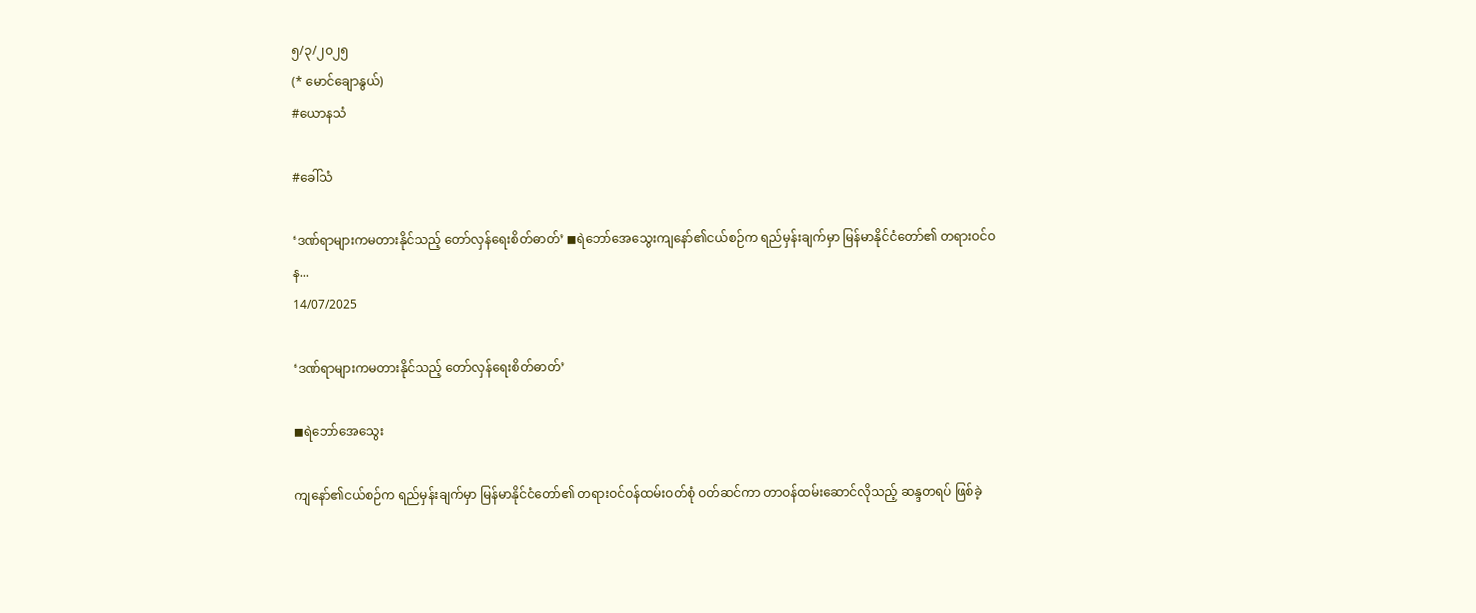၅/၃/၂၀၂၅
(* မောင်ချောနွယ်)
#ယောနသံ

#ခေါ်သံ

‘ဒဏ်ရာများကမတားနိုင်သည့် တော်လှန်ရေးစိတ်ဓာတ်’ ◼ရဲဘော်အေသွေးကျနော်၏ငယ်စဉ်က ရည်မှန်းချက်မှာ မြန်မာနိုင်ငံတော်၏ တရားဝင်ဝန...
14/07/2025

‘ဒဏ်ရာများကမတားနိုင်သည့် တော်လှန်ရေးစိတ်ဓာတ်’

◼ရဲဘော်အေသွေး

ကျနော်၏ငယ်စဉ်က ရည်မှန်းချက်မှာ မြန်မာနိုင်ငံတော်၏ တရားဝင်ဝန်ထမ်းဝတ်စုံ ဝတ်ဆင်ကာ တာဝန်ထမ်းဆောင်လိုသည့် ဆန္ဒတရပ် ဖြစ်ခဲ့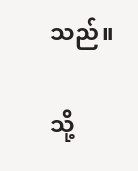သည်။

သို့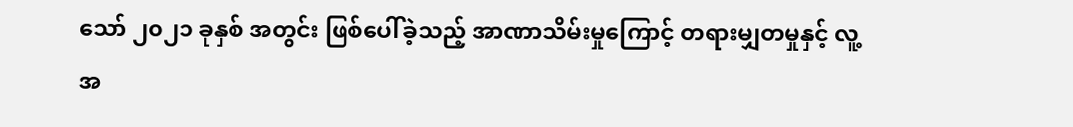သော် ၂၀၂၁ ခုနှစ် အတွင်း ဖြစ်ပေါ်ခဲ့သည့် အာဏာသိမ်းမှုကြောင့် တရားမျှတမှုနှင့် လူ့အ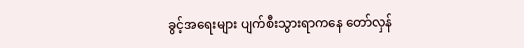ခွင့်အရေးများ ပျက်စီးသွားရာကနေ တော်လှန်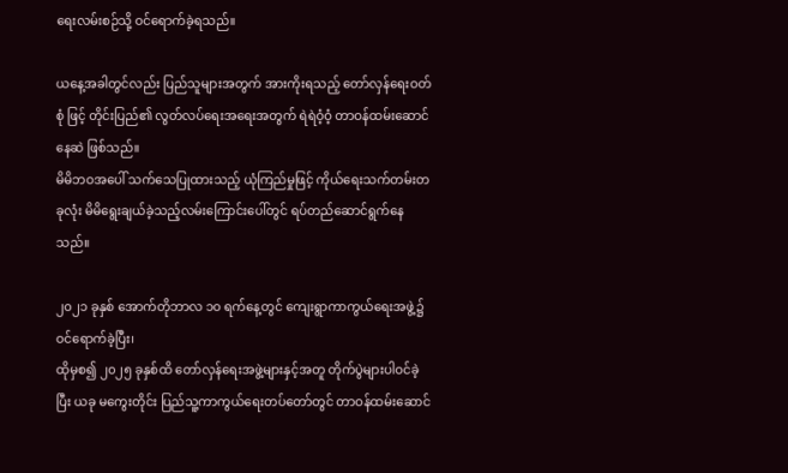ရေးလမ်းစဉ်သို့ ဝင်ရောက်ခဲ့ရသည်။

ယနေ့အခါတွင်လည်း ပြည်သူများအတွက် အားကိုးရသည့် တော်လှန်ရေးဝတ်စုံ ဖြင့် တိုင်းပြည်၏ လွတ်လပ်ရေးအရေးအတွက် ရဲရဲဝံ့ဝံ့ တာဝန်ထမ်းဆောင်နေဆဲ ဖြစ်သည်။
မိမိဘဝအပေါ် သက်သေပြုထားသည့် ယုံကြည်မှုဖြင့် ကိုယ်ရေးသက်တမ်းတခုလုံး မိမိရွေးချယ်ခဲ့သည့်လမ်းကြောင်းပေါ်တွင် ရပ်တည်ဆောင်ရွက်နေသည်။

၂၀၂၁ ခုနှစ် အောက်တိုဘာလ ၁၀ ရက်နေ့တွင် ကျေးရွာကာကွယ်ရေးအဖွဲ့၌ ဝင်ရောက်ခဲ့ပြီး၊
ထိုမှစ၍ ၂၀၂၅ ခုနှစ်ထိ တော်လှန်ရေးအဖွဲ့များနှင့်အတူ တိုက်ပွဲများပါဝင်ခဲ့ပြီး ယခု မကွေးတိုင်း ပြည်သူ့ကာကွယ်ရေးတပ်တော်တွင် တာဝန်ထမ်းဆောင်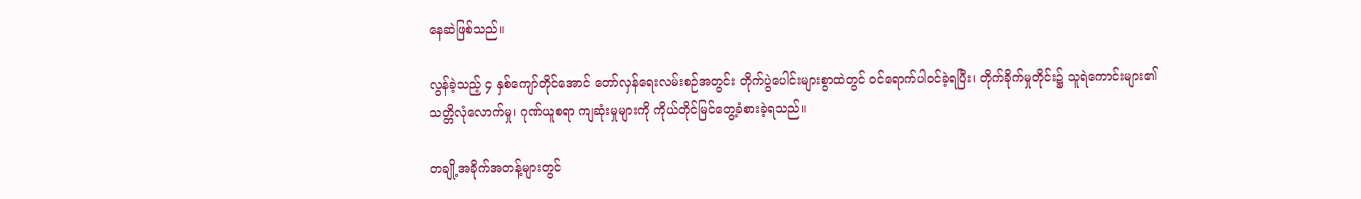နေဆဲဖြစ်သည်။

လွန်ခဲ့သည့် ၄ နှစ်ကျော်တိုင်အောင် တော်လှန်ရေးလမ်းစဉ်အတွင်း တိုက်ပွဲပေါင်းများစွာထဲတွင် ဝင်ရောက်ပါဝင်ခဲ့ရပြီး၊ တိုက်ခိုက်မှုတိုင်း၌ သူရဲကောင်းများ၏ သတ္တိလုံလောက်မှု၊ ဂုဏ်ယူစရာ ကျဆုံးမှုများကို ကိုယ်တိုင်မြင်တွေ့ခံစားခဲ့ရသည်။

တချို့အခိုက်အတန့်များတွင်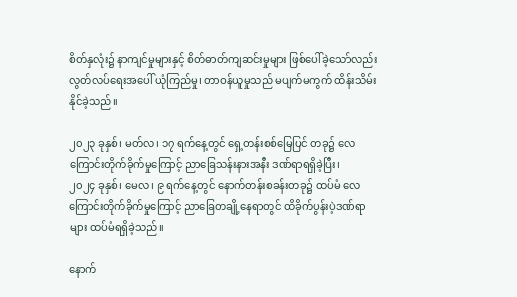စိတ်နှလုံး၌ နာကျင်မှုများနှင့် စိတ်ဓာတ်ကျဆင်းမှုများ ဖြစ်ပေါ်ခဲ့သော်လည်း
လွတ်လပ်ရေးအပေါ် ယုံကြည်မှု၊ တာဝန်ယူမှုသည် မပျက်မကွက် ထိန်းသိမ်းနိုင်ခဲ့သည်။

၂၀၂၃ ခုနှစ်၊ မတ်လ၊ ၁၇ ရက်နေ့တွင် ရှေ့တန်းစစ်မြေပြင် တခု၌ လေကြောင်းတိုက်ခိုက်မှုကြောင့် ညာခြေသန်းနားအနီး ဒဏ်ရာရရှိခဲ့ပြီး၊
၂၀၂၄ ခုနှစ်၊ မေလ၊ ၉ ရက်နေ့တွင် နောက်တန်းစခန်းတခု၌ ထပ်မံ လေကြောင်းတိုက်ခိုက်မှုကြောင့် ညာခြေတချို့နေရာတွင် ထိခိုက်ပွန်းပဲ့ဒဏ်ရာများ ထပ်မံရရှိခဲ့သည်။

နောက်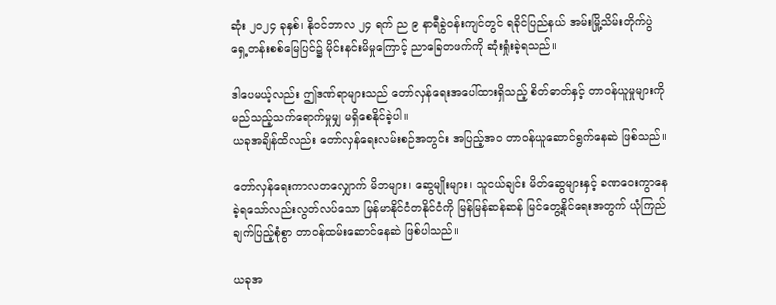ဆုံး ၂၀၂၄ ခုနှစ်၊ နိုဝင်ဘာလ ၂၄ ရက် ည ၉ နာရီခွဲဝန်းကျင်တွင် ရခိုင်ပြည်နယ် အမ်းမြို့သိမ်းတိုက်ပွဲ ရှေ့တန်းစစ်မြေပြင်၌ မိုင်းနင်းမိမှုကြောင့် ညာခြေတဖက်ကို ဆုံးရှုံးခဲ့ရသည်။

ဒါပေမယ့်လည်း ဤဒဏ်ရာများသည် တော်လှန်ရေးအပေါ်ထားရှိသည့် စိတ်ဓာတ်နှင့် တာဝန်ယူမှုများကို မည်သည့်သက်ရောက်မှုမျှ မရှိစေနိုင်ခဲ့ပါ။
ယခုအချိန်ထိလည်း တော်လှန်ရေးလမ်းစဉ်အတွင်း အပြည့်အဝ တာဝန်ယူဆောင်ရွက်နေဆဲ ဖြစ်သည်။

တော်လှန်ရေးကာလတလျှောက် မိဘများ၊ ဆွေမျိုးများ၊ သူငယ်ချင်း မိတ်ဆွေများနှင့် ခဏဝေးကွာနေခဲ့ရသော်လည်းလွတ်လပ်သော မြန်မာနိုင်ငံတနိုင်ငံကို မြန်မြန်ဆန်ဆန် မြင်တွေ့နိုင်ရေးအတွက် ယုံကြည်ချက်ပြည့်စုံစွာ တာဝန်ထမ်းဆောင်နေဆဲ ဖြစ်ပါသည်။

ယခုအ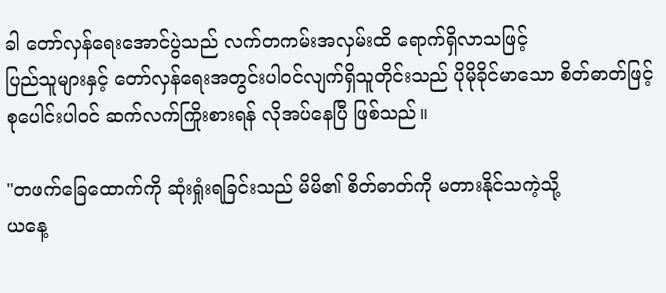ခါ တော်လှန်ရေးအောင်ပွဲသည် လက်တကမ်းအလှမ်းထိ ရောက်ရှိလာသဖြင့်
ပြည်သူများနှင့် တော်လှန်ရေးအတွင်းပါဝင်လျက်ရှိသူတိုင်းသည် ပိုမိုခိုင်မာသော စိတ်ဓာတ်ဖြင့် စုပေါင်းပါဝင် ဆက်လက်ကြိုးစားရန် လိုအပ်နေပြီ ဖြစ်သည်။

"တဖက်ခြေထောက်ကို ဆုံးရှုံးရခြင်းသည် မိမိ၏ စိတ်ဓာတ်ကို မတားနိုင်သကဲ့သို့
ယနေ့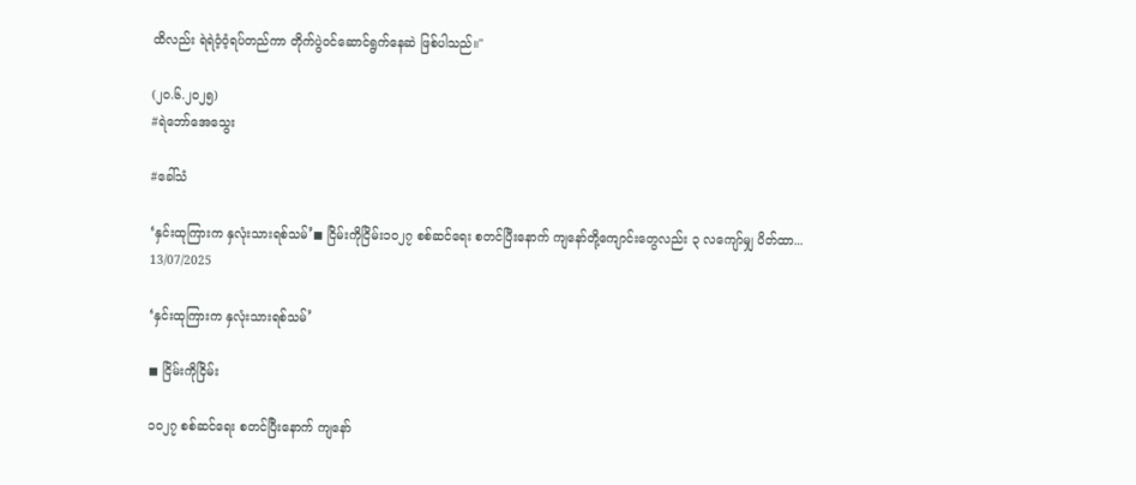ထိလည်း ရဲရဲဝံ့ဝံ့ရပ်တည်ကာ တိုက်ပွဲဝင်ဆောင်ရွက်နေဆဲ ဖြစ်ပါသည်။"

(၂၀.၆.၂၀၂၅)
#ရဲဘော်အေသွေး

#ခေါ်သံ

‘နှင်းထုကြားက နှလုံးသားရစ်သမ်’◼ ငြိမ်းကိုငြိမ်း၁၀၂၇ စစ်ဆင်ရေး စတင်ပြီးနောက် ကျနော်တို့ကျောင်းတွေလည်း ၃ လကျော်မျှ ပိတ်ထာ...
13/07/2025

‘နှင်းထုကြားက နှလုံးသားရစ်သမ်’

◼ ငြိမ်းကိုငြိမ်း

၁၀၂၇ စစ်ဆင်ရေး စတင်ပြီးနောက် ကျနော်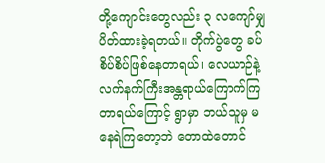တို့ကျောင်းတွေလည်း ၃ လကျော်မျှ ပိတ်ထားခဲ့ရတယ်။ တိုက်ပွဲတွေ ခပ်စိပ်စိပ်ဖြစ်နေတာရယ်၊ လေယာဉ်နဲ့ လက်နက်ကြီးအန္တရာယ်ကြောက်ကြတာရယ်ကြောင့် ရွာမှာ ဘယ်သူမှ မနေရဲကြတော့ဘဲ တောထဲတောင်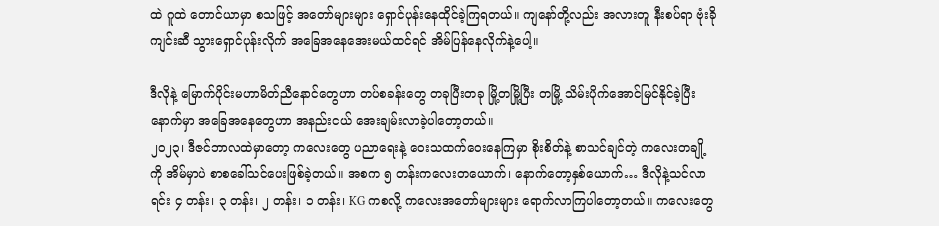ထဲ ဂူထဲ တောင်ယာမှာ စသဖြင့် အတော်များများ ရှောင်ပုန်းနေထိုင်ခဲ့ကြရတယ်။ ကျနော်တို့လည်း အလားတူ နီးစပ်ရာ ဗုံးခိုကျင်းဆီ သွားရှောင်ပုန်းလိုက် အခြေအနေအေးမယ်ထင်ရင် အိမ်ပြန်နေလိုက်နဲ့ပေါ့။

ဒီလိုနဲ့ မြောက်ပိုင်းမဟာမိတ်ညီနောင်တွေဟာ တပ်စခန်းတွေ တခုပြီးတခု မြို့တမြို့ပြီး တမြို့ သိမ်းပိုက်အောင်မြင်နိုင်ခဲ့ပြီးနောက်မှာ အခြေအနေတွေဟာ အနည်းငယ် အေးချမ်းလာခဲ့ပါတော့တယ်။
၂၀၂၃၊ ဒီဇင်ဘာလထဲမှာတော့ ကလေးတွေ ပညာရေးနဲ့ ဝေးသထက်ဝေးနေကြမှာ စိုးစိတ်နဲ့ စာသင်ချင်တဲ့ ကလေးတချို့ကို အိမ်မှာပဲ စာစခေါ်သင်ပေးဖြစ်ခဲ့တယ်။ အစက ၅ တန်းကလေးတယောက်၊ နောက်တော့နှစ်ယောက်… ဒီလိုနဲ့သင်လာရင်း ၄ တန်း၊ ၃ တန်း၊ ၂ တန်း၊ ၁ တန်း၊ KG ကစလို့ ကလေးအတော်များများ ရောက်လာကြပါတော့တယ်။ ကလေးတွေ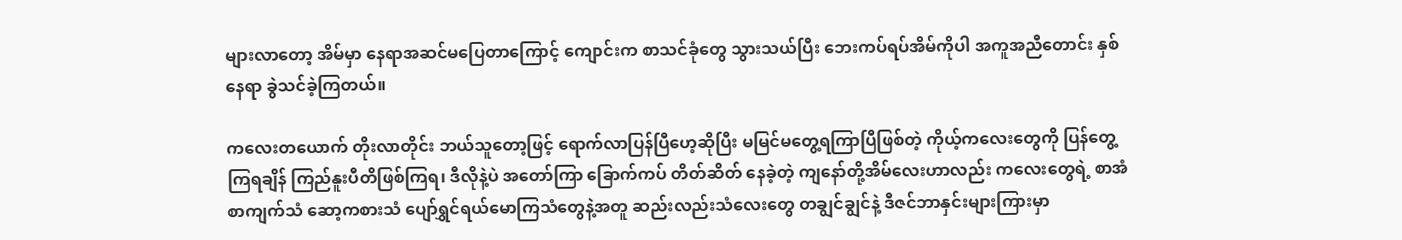များလာတော့ အိမ်မှာ နေရာအဆင်မပြေတာကြောင့် ကျောင်းက စာသင်ခုံတွေ သွားသယ်ပြီး ဘေးကပ်ရပ်အိမ်ကိုပါ အကူအညီတောင်း နှစ်နေရာ ခွဲသင်ခဲ့ကြတယ်။

ကလေးတယောက် တိုးလာတိုင်း ဘယ်သူတော့ဖြင့် ရောက်လာပြန်ပြီဟေ့ဆိုပြီး မမြင်မတွေ့ရကြာပြီဖြစ်တဲ့ ကိုယ့်ကလေးတွေကို ပြန်တွေ့ကြရချိန် ကြည်နူးပီတိဖြစ်ကြရ၊ ဒီလိုနဲ့ပဲ အတော်ကြာ ခြောက်ကပ် တိတ်ဆိတ် နေခဲ့တဲ့ ကျနော်တို့အိမ်လေးဟာလည်း ကလေးတွေရဲ့ စာအံစာကျက်သံ ဆော့ကစားသံ ပျော်ရွှင်ရယ်မောကြသံတွေနဲ့အတူ ဆည်းလည်းသံလေးတွေ တချွင်ချွင်နဲ့ ဒီဇင်ဘာနှင်းများကြားမှာ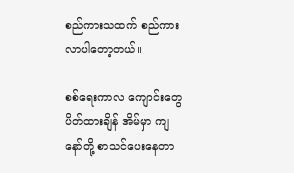စည်ကားသထက် စည်ကားလာပါတော့တယ်။

စစ်ရေးကာလ ကျောင်းတွေပိတ်ထားချိန် အိမ်မှာ ကျနော်တို့ စာသင်ပေးနေတာ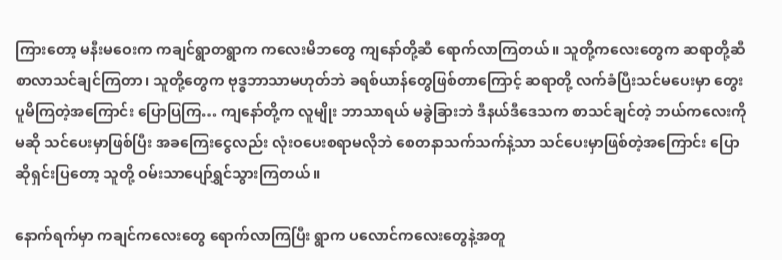ကြားတော့ မနီးမဝေးက ကချင်ရွာတရွာက ကလေးမိဘတွေ ကျနော်တို့ဆီ ရောက်လာကြတယ်။ သူတို့ကလေးတွေက ဆရာတို့ဆီ စာလာသင်ချင်ကြတာ၊ သူတို့တွေက ဗုဒ္ဓဘာသာမဟုတ်ဘဲ ခရစ်ယာန်တွေဖြစ်တာကြောင့် ဆရာတို့ လက်ခံပြီးသင်မပေးမှာ တွေးပူမိကြတဲ့အကြောင်း ပြောပြကြ… ကျနော်တို့က လူမျိုး ဘာသာရယ် မခွဲခြားဘဲ ဒီနယ်ဒီဒေသက စာသင်ချင်တဲ့ ဘယ်ကလေးကိုမဆို သင်ပေးမှာဖြစ်ပြီး အခကြေးငွေလည်း လုံးဝပေးစရာမလိုဘဲ စေတနာသက်သက်နဲ့သာ သင်ပေးမှာဖြစ်တဲ့အကြောင်း ပြောဆိုရှင်းပြတော့ သူတို့ ဝမ်းသာပျော်ရွှင်သွားကြတယ်။

နောက်ရက်မှာ ကချင်ကလေးတွေ ရောက်လာကြပြီး ရွာက ပလောင်ကလေးတွေနဲ့အတူ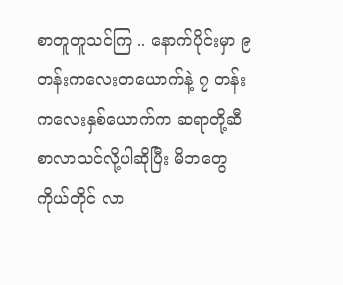စာတူတူသင်ကြ .. နောက်ပိုင်းမှာ ၉ တန်းကလေးတယောက်နဲ့ ၇ တန်းကလေးနှစ်ယောက်က ဆရာတို့ဆီ စာလာသင်လို့ပါဆိုပြီး မိဘတွေကိုယ်တိုင် လာ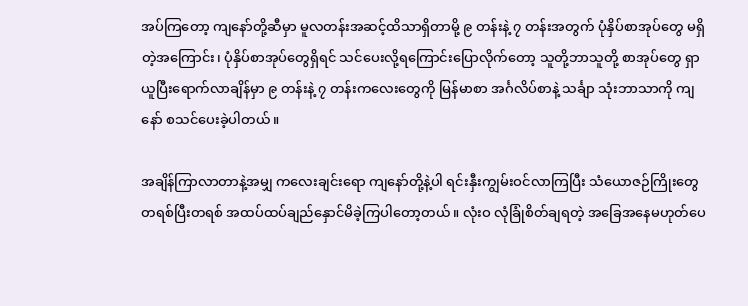အပ်ကြတော့ ကျနော်တို့ဆီမှာ မူလတန်းအဆင့်ထိသာရှိတာမို့ ၉ တန်းနဲ့ ၇ တန်းအတွက် ပုံနှိပ်စာအုပ်တွေ မရှိတဲ့အကြောင်း၊ ပုံနှိပ်စာအုပ်တွေရှိရင် သင်ပေးလို့ရကြောင်းပြောလိုက်တော့ သူတို့ဘာသူတို့ စာအုပ်တွေ ရှာယူပြီးရောက်လာချိန်မှာ ၉ တန်းနဲ့ ၇ တန်းကလေးတွေကို မြန်မာစာ အင်္ဂလိပ်စာနဲ့ သင်္ချာ သုံးဘာသာကို ကျနော် စသင်ပေးခဲ့ပါတယ်။

အချိန်ကြာလာတာနဲ့အမျှ ကလေးချင်းရော ကျနော်တို့နဲ့ပါ ရင်းနှီးကျွမ်းဝင်လာကြပြီး သံယောဇဉ်ကြိုးတွေ တရစ်ပြီးတရစ် အထပ်ထပ်ချည်နှောင်မိခဲ့ကြပါတော့တယ်။ လုံးဝ လုံခြုံစိတ်ချရတဲ့ အခြေအနေမဟုတ်ပေ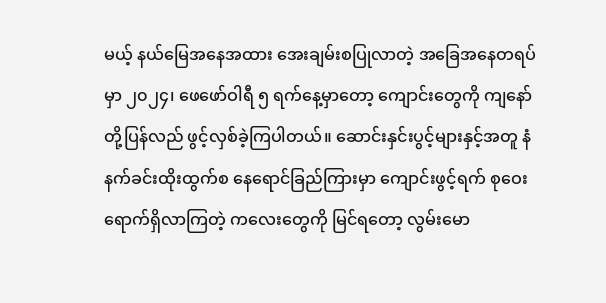မယ့် နယ်မြေအနေအထား အေးချမ်းစပြုလာတဲ့ အခြေအနေတရပ်မှာ ၂၀၂၄၊ ဖေဖော်ဝါရီ ၅ ရက်နေ့မှာတော့ ကျောင်းတွေကို ကျနော်တို့ပြန်လည် ဖွင့်လှစ်ခဲ့ကြပါတယ်။ ဆောင်းနှင်းပွင့်များနှင့်အတူ နံနက်ခင်းထိုးထွက်စ နေရောင်ခြည်ကြားမှာ ကျောင်းဖွင့်ရက် စုဝေးရောက်ရှိလာကြတဲ့ ကလေးတွေကို မြင်ရတော့ လွမ်းမော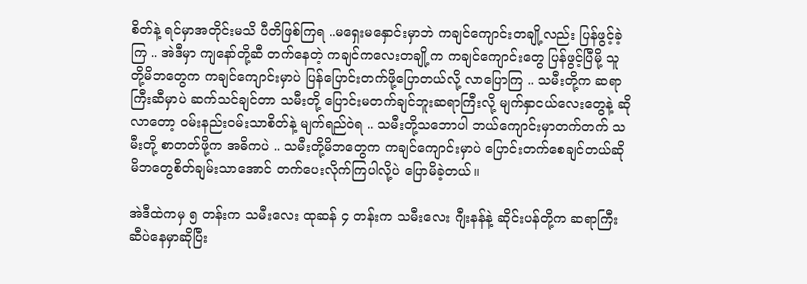စိတ်နဲ့ ရင်မှာအတိုင်းမသိ ပီတိဖြစ်ကြရ ..မရှေးမနှောင်းမှာဘဲ ကချင်ကျောင်းတချို့လည်း ပြန်ဖွင့်ခဲ့ကြ .. အဲဒီမှာ ကျနော်တို့ဆီ တက်နေတဲ့ ကချင်ကလေးတချို့က ကချင်ကျောင်းတွေ ပြန်ဖွင့်ပြီမို့ သူတို့မိဘတွေက ကချင်ကျောင်းမှာပဲ ပြန်ပြောင်းတက်ဖို့ပြောတယ်လို့ လာပြောကြ .. သမီးတို့က ဆရာကြီးဆီမှာပဲ ဆက်သင်ချင်တာ သမီးတို့ ပြောင်းမတက်ချင်ဘူးဆရာကြီးလို့ မျက်နှာငယ်လေးတွေနဲ့ ဆိုလာတော့ ဝမ်းနည်းဝမ်းသာစိတ်နဲ့ မျက်ရည်ဝဲရ .. သမီးတို့သဘောပါ ဘယ်ကျောင်းမှာတက်တက် သမီးတို့ စာတတ်ဖို့က အဓိကပဲ .. သမီးတို့မိဘတွေက ကချင်ကျောင်းမှာပဲ ပြောင်းတက်စေချင်တယ်ဆို မိဘတွေစိတ်ချမ်းသာအောင် တက်ပေးလိုက်ကြပါလို့ပဲ ပြောမိခဲ့တယ်။

အဲဒီထဲကမှ ၅ တန်းက သမီးလေး ထုဆန် ၄ တန်းက သမီးလေး ဂျီးနန်နဲ့ ဆိုင်းပန်တို့က ဆရာကြီးဆီပဲနေမှာဆိုပြီး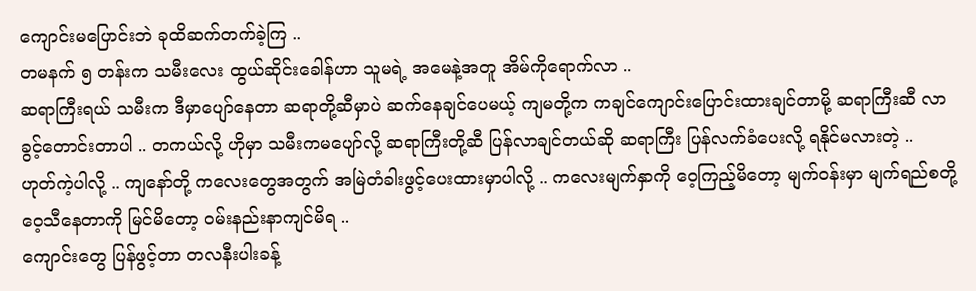ကျောင်းမပြောင်းဘဲ ခုထိဆက်တက်ခဲ့ကြ ..
တမနက် ၅ တန်းက သမီးလေး ထွယ်ဆိုင်းခေါန်ဟာ သူမရဲ့ အမေနဲ့အတူ အိမ်ကိုရောက်လာ ..
ဆရာကြီးရယ် သမီးက ဒီမှာပျော်နေတာ ဆရာတို့ဆီမှာပဲ ဆက်နေချင်ပေမယ့် ကျမတို့က ကချင်ကျောင်းပြောင်းထားချင်တာမို့ ဆရာကြီးဆီ လာခွင့်တောင်းတာပါ .. တကယ်လို့ ဟိုမှာ သမီးကမပျော်လို့ ဆရာကြီးတို့ဆီ ပြန်လာချင်တယ်ဆို ဆရာကြီး ပြန်လက်ခံပေးလို့ ရနိုင်မလားတဲ့ ..
ဟုတ်ကဲ့ပါလို့ .. ကျနော်တို့ ကလေးတွေအတွက် အမြဲတံခါးဖွင့်ပေးထားမှာပါလို့ .. ကလေးမျက်နှာကို ဝေ့ကြည့်မိတော့ မျက်ဝန်းမှာ မျက်ရည်စတို့ ဝေ့သီနေတာကို မြင်မိတော့ ဝမ်းနည်းနာကျင်မိရ ..
ကျောင်းတွေ ပြန်ဖွင့်တာ တလနီးပါးခန့်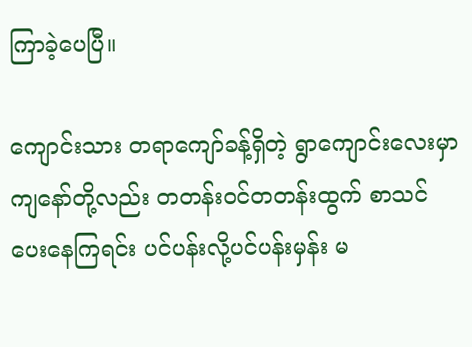ကြာခဲ့ပေပြီ။

ကျောင်းသား တရာကျော်ခန့်ရှိတဲ့ ရွာကျောင်းလေးမှာ ကျနော်တို့လည်း တတန်းဝင်တတန်းထွက် စာသင်ပေးနေကြရင်း ပင်ပန်းလို့ပင်ပန်းမှန်း မ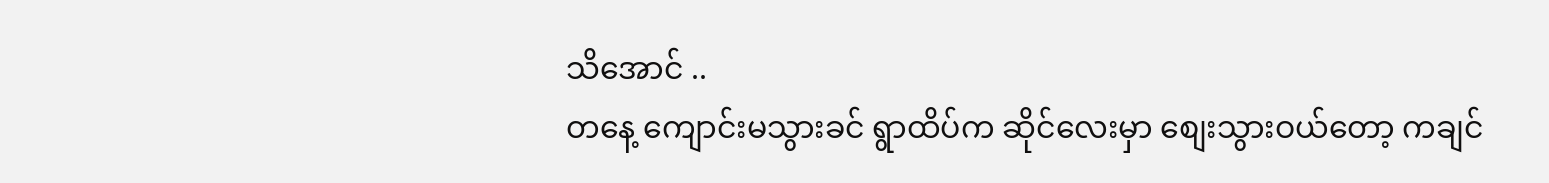သိအောင် ..
တနေ့ ကျောင်းမသွားခင် ရွာထိပ်က ဆိုင်လေးမှာ စျေးသွားဝယ်တော့ ကချင်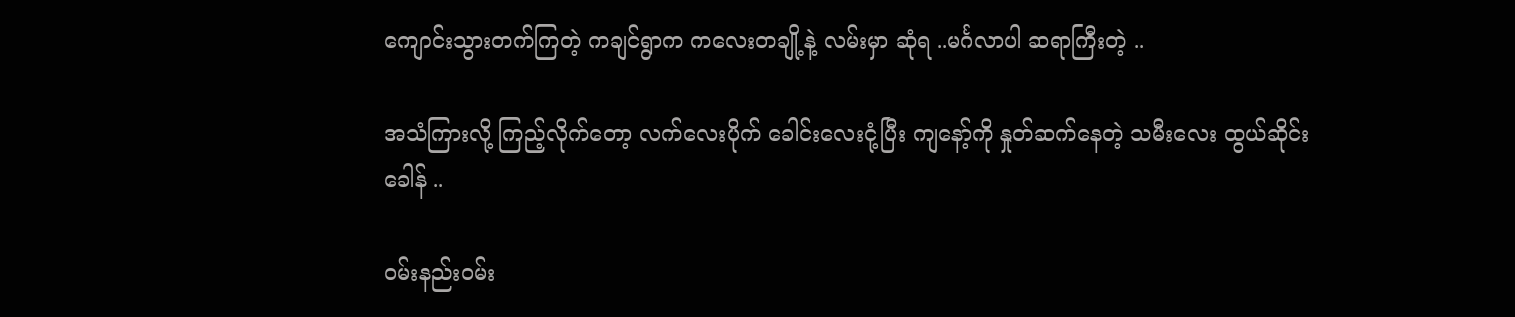ကျောင်းသွားတက်ကြတဲ့ ကချင်ရွာက ကလေးတချို့နဲ့ လမ်းမှာ ဆုံရ ..မင်္ဂလာပါ ဆရာကြီးတဲ့ ..

အသံကြားလို့ ကြည့်လိုက်တော့ လက်လေးပိုက် ခေါင်းလေးငုံ့ပြီး ကျနော့်ကို နှုတ်ဆက်နေတဲ့ သမီးလေး ထွယ်ဆိုင်းခေါန် ..

ဝမ်းနည်းဝမ်း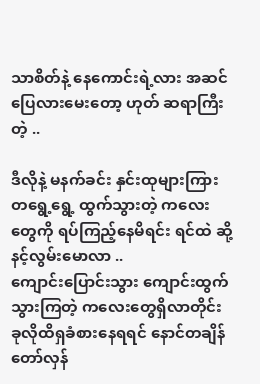သာစိတ်နဲ့ နေကောင်းရဲ့လား အဆင်ပြေလားမေးတော့ ဟုတ် ဆရာကြီးတဲ့ ..

ဒီလိုနဲ့ မနက်ခင်း နှင်းထုများကြား တရွေ့ရွေ့ ထွက်သွားတဲ့ ကလေးတွေကို ရပ်ကြည့်နေမိရင်း ရင်ထဲ ဆို့နင့်လွမ်းမောလာ ..
ကျောင်းပြောင်းသွား ကျောင်းထွက်သွားကြတဲ့ ကလေးတွေရှိလာတိုင်း ခုလိုထိရှခံစားနေရရင် နောင်တချိန် တော်လှန်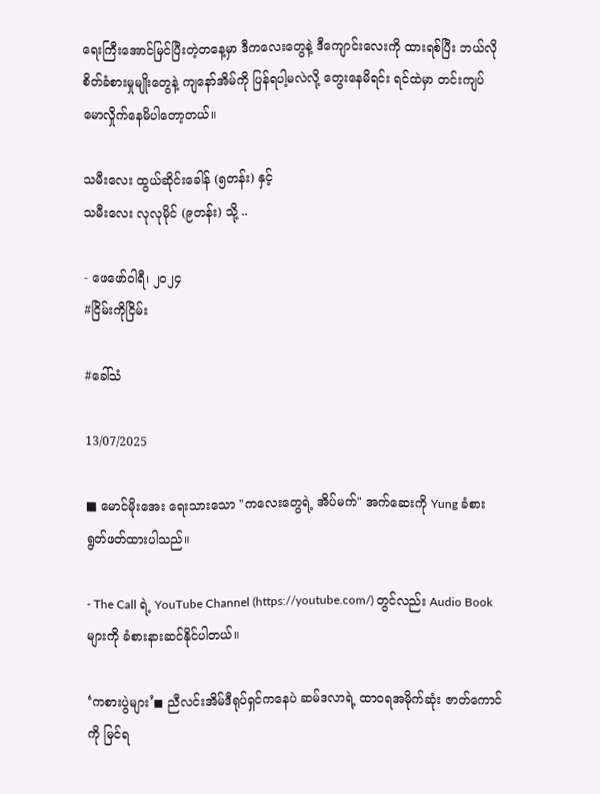ရေးကြီးအောင်မြင်ပြီးတဲ့တနေ့မှာ ဒီကလေးတွေနဲ့ ဒီကျောင်းလေးကို ထားရစ်ပြီး ဘယ်လိုစိတ်ခံစားမှုမျိုးတွေနဲ့ ကျနော်အိမ်ကို ပြန်ရပါ့မလဲလို့ တွေးနေမိရင်း ရင်ထဲမှာ တင်းကျပ် မောလှိုက်နေမိပါတော့တယ်။

သမီးလေး ထွယ်ဆိုင်းခေါန် (၅တန်း) နှင့်
သမီးလေး လုလုမိုင် (၉တန်း) သို့ ..

- ဖေဖော်ဝါရီ၊ ၂၀၂၄
#ငြိမ်းကိုငြိမ်း

#ခေါ်သံ

13/07/2025

■ မောင်မိုးအေး ရေးသားသော "ကလေးတွေရဲ့ အိပ်မက်" အက်ဆေးကို Yung ခံစားရွတ်ဖတ်ထားပါသည်။

- The Call ရဲ့ YouTube Channel (https://youtube.com/) တွင်လည်း Audio Book များကို ခံစားနားဆင်နိုင်ပါတယ်။

‘ကစားပွဲများ’◼ ညီလင်းအိမ်ဒီရုပ်ရှင်ကနေပဲ ဆမ်ဒလာရဲ့ ထာဝရအမိုက်ဆုံး ဇာတ်ကောင်ကို မြင်ရ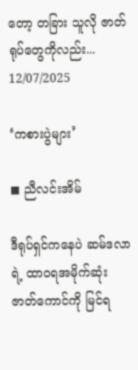တော့ တခြား သူလို ဇာတ်ရုပ်တွေကိုလည်း...
12/07/2025

‘ကစားပွဲများ’

◼ ညီလင်းအိမ်

ဒီရုပ်ရှင်ကနေပဲ ဆမ်ဒလာရဲ့ ထာဝရအမိုက်ဆုံး ဇာတ်ကောင်ကို မြင်ရ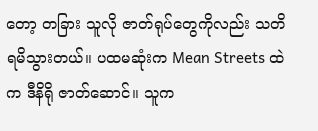တော့ တခြား သူလို ဇာတ်ရုပ်တွေကိုလည်း သတိရမိသွားတယ်။ ပထမ‌ဆုံးက Mean Streets ထဲက ဒီနိရို ဇာတ်ဆောင်။ သူက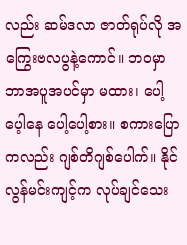လည်း ဆမ်ဒလာ ဇာတ်ရုပ်လို အကြွေးဗလပွနဲ့ကောင်။ ဘဝမှာ ဘာအပူအပင်မှာ မထား၊ ပေါ့ပေ့ါနေ‌ ပေါ့ပေါ့စား။ စကားပြောကလည်း ဂျစ်တိဂျစ်ပေါက်။ နိုင်လွန်မင်းကျင့်က လုပ်ချင်သေး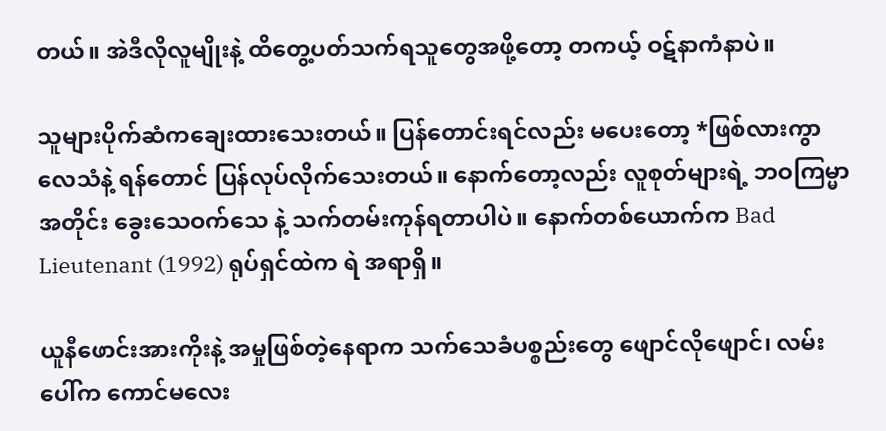တယ်။ အဲဒီလိုလူမျိုးနဲ့ ထိတွေ့ပတ်သက်ရသူတွေအဖို့တော့ တကယ့် ဝဋ်နာကံနာပဲ။

သူများပိုက်ဆံကချေးထားသေးတယ်။ ပြန်တောင်းရင်လည်း မပေးတော့ *ဖြစ်လားကွာ လေသံနဲ့ ရန်တောင် ပြန်လုပ်လိုက်သေးတယ်။ နောက်တော့လည်း လူစုတ်များရဲ့ ဘဝကြမ္မာအတိုင်း ခွေး‌သေဝက်‌သေ နဲ့ သက်တမ်းကုန်ရတာပါပဲ။ နောက်တစ်ယောက်က Bad Lieutenant (1992) ရုပ်ရှင်ထဲက ရဲ အရာရှိ။

ယူနီဖောင်းအားကိုးနဲ့ အမှုဖြစ်တဲ့နေရာက သက်သေခံပစ္စည်းတွေ ဖျောင်လိုဖျောင်၊ လမ်းပေါ်က ကောင်မလေး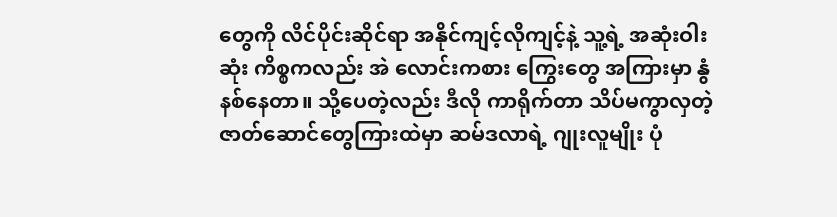တွေကို လိင်ပိုင်းဆိုင်ရာ အနိုင်ကျင့်လိုကျင့်နဲ့ သူ့ရဲ့ အဆုံးဝါးဆုံး ကိစ္စကလည်း အဲ လောင်းကစား ကြွေးတွေ အကြားမှာ နွံနစ်နေတာ။ သို့ပေတဲ့လည်း ဒီလို ကာရိုက်တာ သိပ်မကွာလှတဲ့ ဇာတ်ဆောင်တွေကြားထဲမှာ ဆမ်ဒလာရဲ့ ဂျုးလူမျိုး ပုံ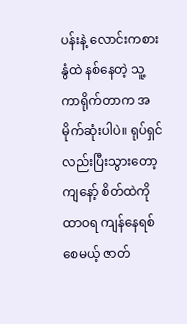ပန်းနဲ့ လောင်းကစားနွံထဲ နစ်နေတဲ့ သူ့ကာရိုက်တာက အမိုက်ဆုံးပါပဲ။ ရုပ်ရှင်လည်းပြီးသွားတော့ ကျနော့် စိတ်ထဲကို ထာဝရ ကျန်နေရစ်စေမယ့် ဇာတ်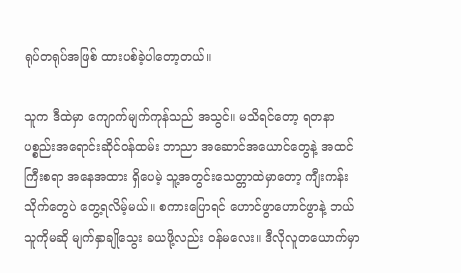ရုပ်တရုပ်အဖြစ် ထားပစ်ခဲ့ပါတော့တယ်။

သူက ဒီထဲမှာ ကျောက်မျက်ကုန်သည် အသွင်။ မသိရင်တော့ ရတနာပစ္စည်းအရောင်းဆိုင်ဝန်ထမ်း ဘာညာ အဆောင်အယောင်တွေနဲ့ အထင်ကြီးစရာ အနေအထား ရှိပေမဲ့ သူ့အတွင်းသေတ္တာထဲမှာတော့ ကျီးကန်းသိုက်တွေပဲ တွေ့ရလိမ့်မယ်။ စကားပြောရင် ဟောင်ဖွာဟောင်ဖွာနဲ့ ဘယ်သူကိုမဆို မျက်နှာချိုသွေး ခယဖို့လည်း ဝန်မလေး။ ဒီလိုလူတယောက်မှာ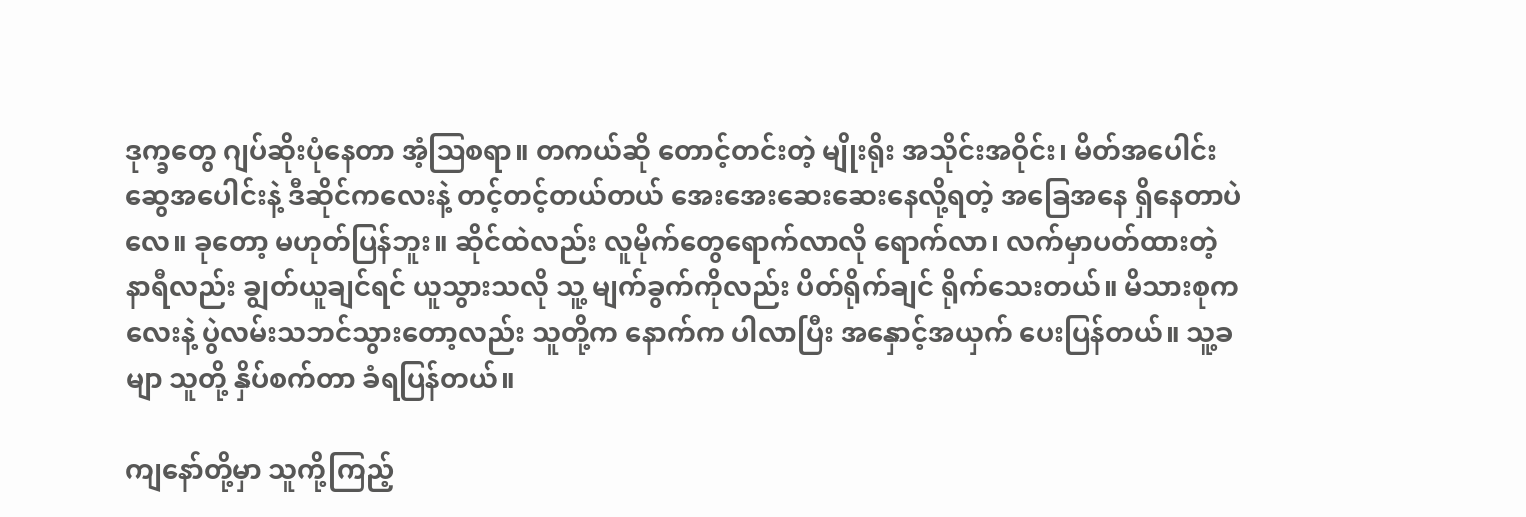ဒုက္ခတွေ ဂျပ်ဆိုးပုံနေတာ အံ့ဩစရာ။ တကယ်ဆို တောင့်တင်းတဲ့ မျိုးရိုး အသိုင်းအဝိုင်း၊ မိတ်အပေါင်းဆွေအပေါင်းနဲ့ ဒီဆိုင်ကလေးနဲ့ တင့်တင့်တယ်တယ် အေးအေးဆေးဆေးနေလို့ရတဲ့ အခြေအနေ ရှိနေတာပဲလေ။ ခုတော့ မဟုတ်ပြန်ဘူး။ ဆိုင်ထဲလည်း လူမိုက်တွေရောက်လာလို ရောက်လာ၊ လက်မှာပတ်ထားတဲ့ နာရီလည်း ချွတ်ယူချင်ရင် ယူသွားသလို သူ့ မျက်ခွက်ကိုလည်း ပိတ်ရိုက်ချင် ရိုက်သေးတယ်။ မိသားစုကလေးနဲ့ ပွဲလမ်းသဘင်သွားတော့လည်း သူတို့က နောက်က ပါလာပြီး အနှောင့်အယှက် ပေးပြန်တယ်။ သူ့ခမျာ သူတို့ နှိပ်စက်တာ ခံရပြန်တယ်။

ကျနော်တို့မှာ သူကို့ကြည့်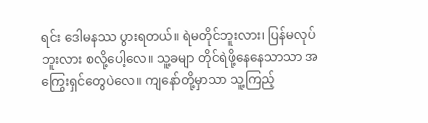ရင်း ဒေါမနဿ ပွားရတယ်။ ရဲမတိုင်ဘူးလား၊ ပြန်မလုပ်ဘူးလား စလို့ပေါ့လေ။ သူ့ခမျာ တိုင်ရဲဖို့နေနေသာသာ အကြွေးရှင်တွေပဲလေ။ ကျနော်တို့မှာသာ သူ့ကြည့်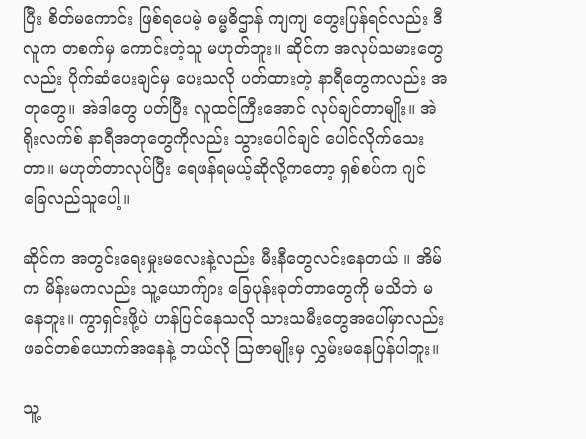ပြီး စိတ်မကောင်း ဖြစ်ရပေမဲ့ ဓမ္မဓိဌာန် ကျကျ တွေးပြန်ရင်လည်း ဒီလူက တစက်မှ ကောင်းတဲ့သူ မဟုတ်ဘူး။ ဆိုင်က အလုပ်သမားတွေလည်း ပိုက်ဆံပေးချင်မှ ပေးသလို ပတ်ထားတဲ့ နာရီတွေကလည်း အတုတွေ။ အဲဒါတွေ ပတ်ပြီး လူထင်ကြီးအောင် လုပ်ချင်တာမျိုး။ အဲ ရိုးလက်စ် နာရီအတုတွေကိုလည်း သွားပေါင်ချင် ပေါင်လိုက်သေးတာ။ မဟုတ်တာလုပ်ပြီး ရေဖန်ရမယ့်ဆိုလို့ကတော့ ရှစ်စပ်က ဂျင်ခြေလည်သူပေါ့။

ဆိုင်က အတွင်းရေးမှုးမလေးနဲ့လည်း မီးနီတွေလင်းနေတယ် ။ အိမ်က မိန်းမကလည်း သူ့ယောက်ျား ခြေပုန်းခုတ်တာတွေကို မသိဘဲ မနေဘူး။ ကွာရှင်းဖို့ပဲ ဟန်ပြင်နေသလို သားသမီးတွေအပေါ်မှာလည်း ဖခင်တစ်ယောက်အနေနဲ့ ဘယ်လို ဩဇာမျိုးမှ လွှမ်းမနေပြန်ပါဘူး။

သူ့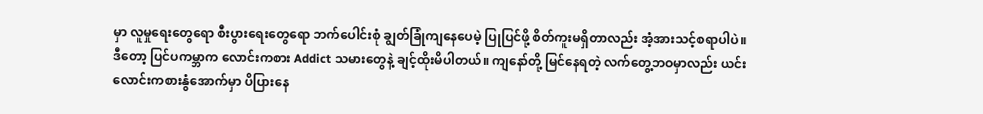မှာ လူမှုရေးတွေရော စီးပွားရေးတွေရော ဘက်ပေါင်းစုံ ချွတ်ခြုံကျနေပေမဲ့ ပြုပြင်ဖို့ စိတ်ကူးမရှိတာလည်း အံ့အားသင့်စရာပါပဲ။ ဒီတော့ ပြင်ပကမ္ဘာက လောင်းကစား Addict သမားတွေနဲ့ ချင့်ထိုးမိပါတယ်။ ကျနော်တို့ မြင်နေရတဲ့ လက်တွေ့ဘဝမှာလည်း ယင်းလောင်းကစားနွံအောက်မှာ ပိပြားနေ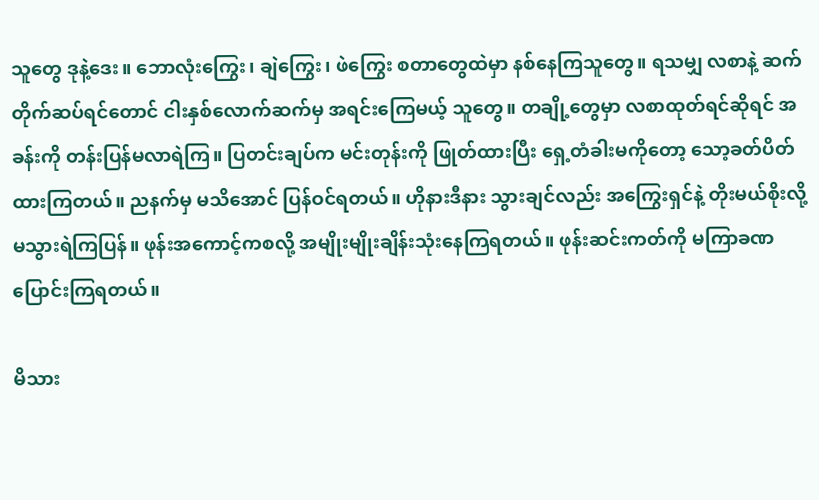သူတွေ ဒုနဲ့ဒေး။ ဘောလုံးကြွေး၊ ချဲကြွေး၊ ဖဲကြွေး စတာတွေထဲမှာ နစ်နေကြသူတွေ။ ရသမျှ လစာနဲ့ ဆက်တိုက်ဆပ်ရင်တောင် ငါးနှစ်လောက်ဆက်မှ အရင်းကြေမယ့် သူတွေ။ တချို့တွေမှာ လစာထုတ်ရင်ဆိုရင် အခန်းကို တန်းပြန်မလာရဲကြ။ ပြတင်းချပ်က မင်းတုန်းကို ဖြုတ်ထားပြီး ရှေ့တံခါးမကိုတော့ သော့ခတ်ပိတ်ထားကြတယ်။ ညနက်မှ မသိအောင် ပြန်ဝင်ရတယ်။ ဟိုနားဒီနား သွားချင်လည်း အကြွေးရှင်နဲ့ တိုးမယ်စိုးလို့ မသွားရဲကြပြန်။ ဖုန်းအကောင့်ကစလို့ အမျိုးမျိုးချိန်းသုံးနေကြရတယ်။ ဖုန်းဆင်းကတ်ကို မကြာခဏ ပြောင်းကြရတယ်။

မိသား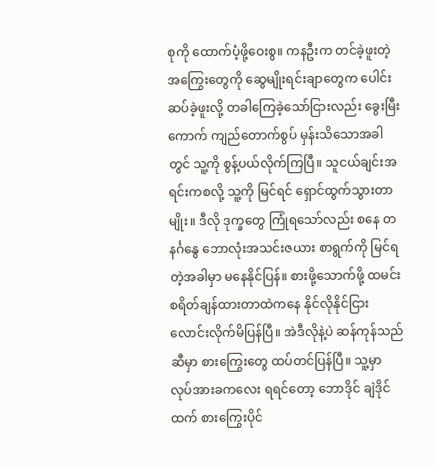စုကို ထောက်ပံ့ဖို့ဝေးစွ။ ကနဦးက တင်ခဲ့ဖူးတဲ့ အကြွေးတွေကို ဆွေမျိုးရင်းချာတွေက ပေါင်းဆပ်ခဲ့ဖူးလို့ တခါကြေခဲ့သော်ငြားလည်း ခွေးမြီးကောက် ကျည်တောက်စွပ် မှန်းသိသောအခါတွင် သူ့ကို စွန့်ပယ်လိုက်ကြပြီ။ သူငယ်ချင်းအရင်းကစလို့ သူ့ကို မြင်ရင် ရှောင်ထွက်သွားတာမျိုး။ ဒီလို ဒုက္ခတွေ ကြုံရသော်လည်း စနေ တနင်္ဂနွေ ဘောလုံးအသင်းဇယား စာရွက်ကို မြင်ရတဲ့အခါမှာ မနေနိုင်ပြန်။ စားဖို့သောက်ဖို့ ထမင်းစရိတ်ချန်ထားတာထဲကနေ နိုင်လိုနိုင်ငြား လောင်းလိုက်မိပြန်ပြီ။ အဲဒီလိုနဲ့ပဲ ဆန်ကုန်သည်ဆီမှာ စားကြွေးတွေ ထပ်တင်ပြန်ပြီ။ သူ့မှာ လုပ်အားခကလေး ရရင်တော့ ဘောဒိုင် ချဲဒိုင်ထက် စားကြွေးပိုင်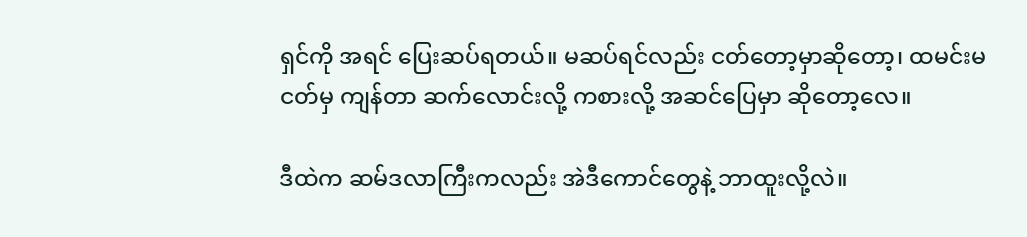ရှင်ကို အရင် ပြေးဆပ်ရတယ်။ မဆပ်ရင်လည်း ငတ်တော့မှာဆိုတော့၊ ထမင်းမငတ်မှ ကျန်တာ ဆက်လောင်းလို့ ကစားလို့ အဆင်ပြေမှာ ဆိုတော့လေ။

ဒီထဲက ဆမ်ဒလာကြီးကလည်း အဲဒီကောင်တွေနဲ့ ဘာထူးလို့လဲ။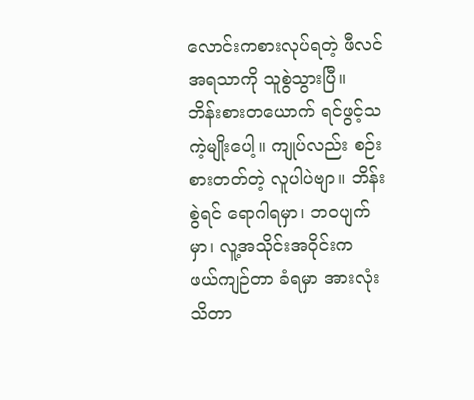လောင်းကစားလုပ်ရတဲ့ ဖီလင်အရသာကို သူစွဲသွားပြီ။ ဘိန်းစားတယောက် ရင်ဖွင့်သကဲ့မျိုးပေါ့။ ကျုပ်လည်း စဉ်းစားတတ်တဲ့ လူပါပဲဗျာ။ ဘိန်းစွဲရင် ရောဂါရမှာ၊ ဘဝပျက်မှာ၊ လူ့အသိုင်းအဝိုင်းက ဖယ်ကျဉ်တာ ခံရမှာ အားလုံး သိတာ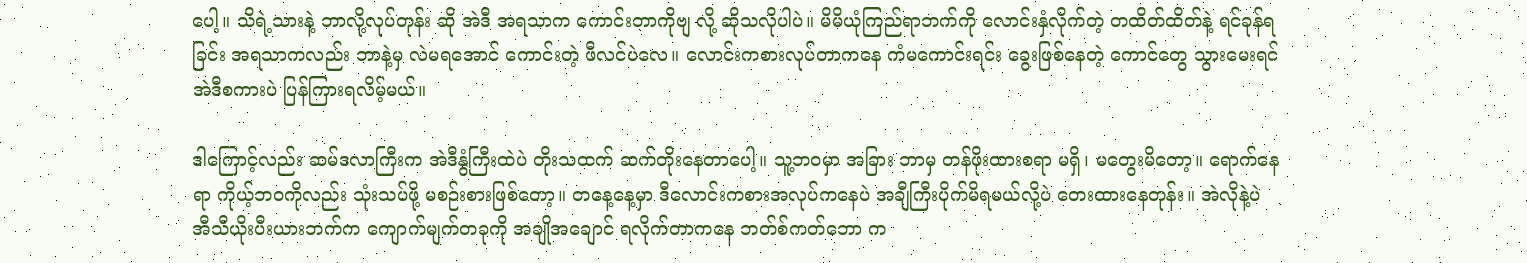ပေါ့။ သိရဲ့သားနဲ့ ဘာလို့လုပ်တုန်း ဆို အဲဒီ အရသာက ကောင်းတာကိုဗျ လို့ ဆိုသလိုပါပဲ။ မိမိ‌ယုံကြည်ရာဘက်ကို လောင်းနှံလိုက်တဲ့ တထိတ်ထိတ်နဲ့ ရင်ခုန်ရခြင်း အရသာကလည်း ဘာနဲ့မှ လဲမရအောင် ကောင်းတဲ့ ဖီလင်ပဲလေ။ လောင်းကစားလုပ်တာကနေ ကံမကောင်းရင်း ခွေးဖြစ်နေတဲ့ ကောင်တွေ သွားမေးရင် အဲဒီစကားပဲ ပြန်ကြားရလိမ့်မယ်။

ဒါကြောင့်လည်း ဆမ်ဒလာကြီးက အဲဒီနွံကြီးထဲပဲ တိုးသထက် ဆက်တိုးနေတာပေါ့။ သူ့ဘဝမှာ အခြား ဘာမှ တန်ဖိုးထားစရာ မရှိ၊ မတွေးမိတော့။ ရောက်နေရာ ကိုယ့်ဘဝကိုလည်း သုံးသပ်ဖို့ မစဉ်းစားဖြစ်တော့။ တနေ့နေ့မှာ ဒီလောင်းကစားအလုပ်ကနေပဲ အချီကြီးပိုက်မိရမယ်လို့ပဲ တေးထားနေတုန်း။ အဲလိုနဲ့ပဲ အီသီယိုးပီးယားဘက်က ကျောက်မျက်တခုကို အချိုအချောင် ရလိုက်တာကနေ ဘတ်စ်ကတ်ဘော က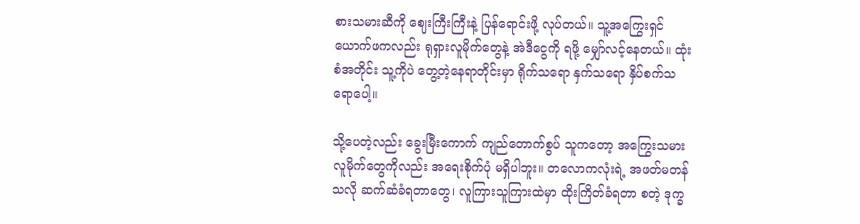စားသမားဆီကို ဈေးကြီးကြီးနဲ့ ပြန်ရောင်းဖို့ လုပ်တယ်။ သူ့အကြွေးရှင် ယောက်ဖကလည်း ရုရှားလူမိုက်တွေနဲ့ အဲဒီငွေကို ရဖို့ မျှော်လင့်နေတယ်။ ထုံးစံအတိုင်း သူ့ကိုပဲ တွေ့တဲ့နေရာတိုင်းမှာ ရိုက်သရော နှက်သရော နှိပ်စက်သရောပေါ့။

သို့ပေတဲ့လည်း ခွေးမြီးကောက် ကျည်တောက်စွပ် သူကတော့ အကြွေးသမား လူမိုက်တွေကိုလည်း အရေးစိုက်ပုံ မရှိပါဘူး။ တလောကလုံးရဲ့ အဖတ်မတန်သလို ဆက်ဆံခံရတာတွေ၊ လူကြားသူကြားထဲမှာ ထိုးကြိတ်ခံရတာ စတဲ့ ဒုက္ခ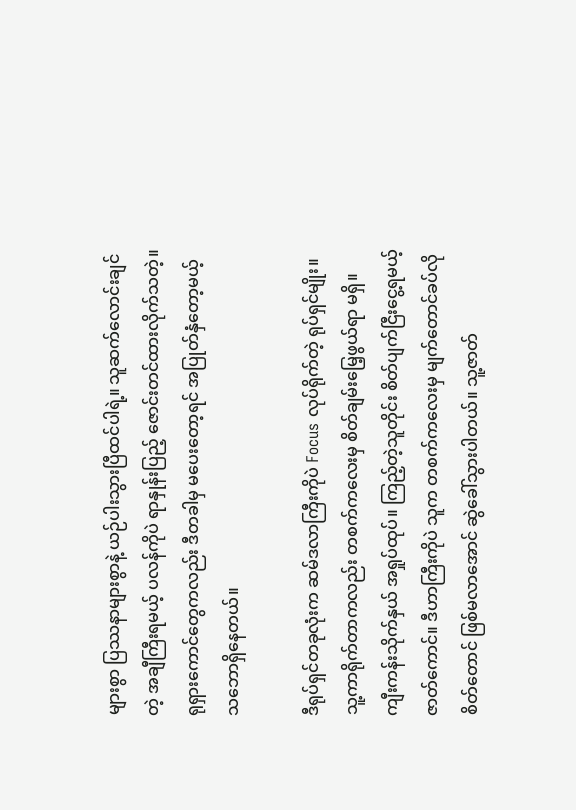များစွာ ပြဿနာများစွာနဲ့ ယဉ်ပါးသွားပြီထင်ပါရဲ့။ သူဆက်လောင်းချင်တဲ့ အချီကြီးရမယ့် ပလန်ကိုပဲ ရာနှုန်းပြည့် ဇောင်းတင်ထားလိုက်သတဲ့။ ရုရှားကောင်တွေကလည်း ဒီတခါမှ မပေးတော့ရင် အပြုတ်နှံတော့မယ့် သဘောရှိနေတယ်။

ဒီရုပ်ရှင်တခုလုံးက ဆမ်ဒလာကြီးကိုပဲ Focus လုပ်ရိုက်တဲ့ ရုပ်ရှင်မျိုး။ သူ့ကာရိုက်တာကလည်း တစက်ကလေးမှ စိတ်ချမ်းမြေ့ဖွယ်ရာ မရှိ။ ကျီးကန်းသိုက်နှယ် အရှုပ်ထုပ်။ ကြည့်တဲ့သူတိုင်း စိတ်ပျက်ငြီးငွေ့ရမယ့် ဇာတ်ကောင်။ ဒီဟာကြီးကိုပဲ သူက တစက်ကလေးမှ မျက်တောင်ခပ်လိုစိတ်တောင် ဖြစ်မလာအောင် ဆွဲခေါ်သွားပါတယ်။ သူ့ဇာတ်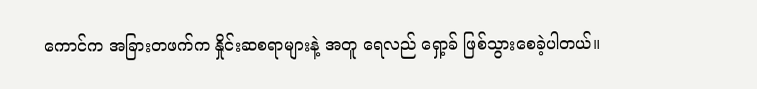ကောင်က အခြားတဖက်က နှိုင်းဆစရာများနဲ့ အတူ ရေလည် ရှော့ခ် ဖြစ်သွားစေခဲ့ပါတယ်။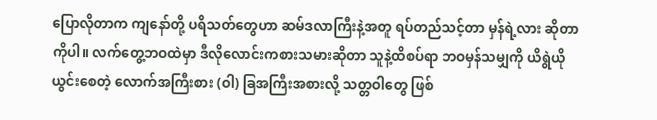ပြောလိုတာက ကျနော်တို့ ပရိသတ်တွေဟာ ဆမ်ဒလာကြီးနဲ့အတူ ရပ်တည်သင့်တာ မှန်ရဲ့လား ဆိုတာကိုပါ။ လက်တွေ့ဘဝထဲမှာ ဒီလိုလောင်းကစားသမားဆိုတာ သူနဲ့ထိစပ်ရာ ဘဝမှန်သမျှကို ယိရွဲယိုယွင်းစေတဲ့ လောက်အကြီးစား (ဝါ) ခြအကြီးအစားလို့ သတ္တဝါတွေ ဖြစ်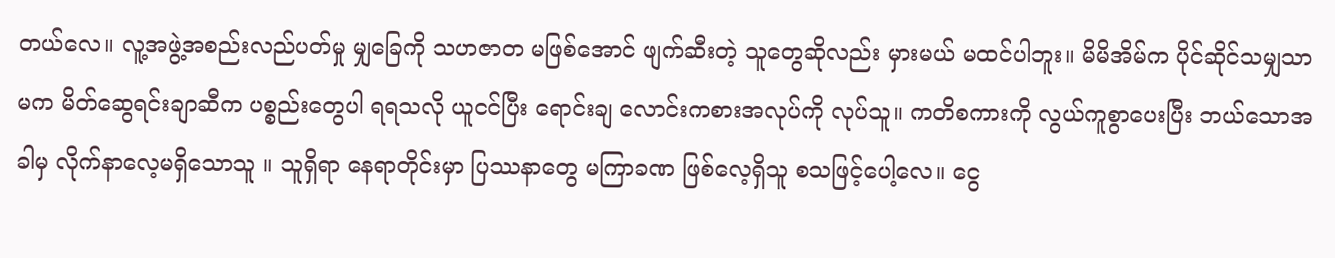တယ်လေ။ လူ့အဖွဲ့အစည်းလည်ပတ်မှု မျှခြေကို သဟဇာတ မဖြစ်အောင် ဖျက်ဆီးတဲ့ သူတွေဆိုလည်း မှားမယ် မထင်ပါဘူး။ မိမိအိမ်က ပိုင်ဆိုင်သမျှသာမက မိတ်ဆွေရင်းချာဆီက ပစ္စည်းတွေပါ ရရသလို ယူငင်ပြီး ရောင်းချ လောင်းကစားအလုပ်ကို လုပ်သူ။ ကတိစကားကို လွယ်ကူစွာပေးပြီး ဘယ်သောအခါမှ လိုက်နာ‌လေ့မရှိသောသူ ။ သူရှိရာ နေရာတိုင်းမှာ ပြဿနာတွေ မကြာခဏ ဖြစ်လေ့ရှိသူ စသဖြင့်ပေါ့လေ။ ငွေ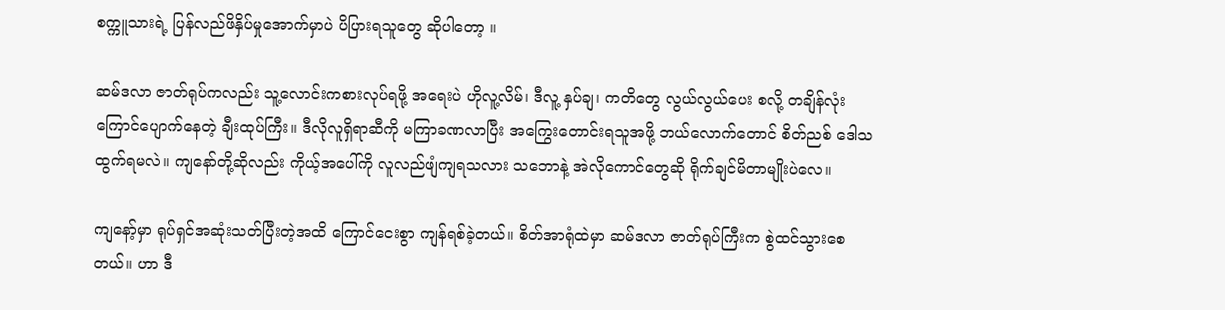စက္ကူသားရဲ့ ပြန်လည်ဖိနှိပ်မှုအောက်မှာပဲ ပိပြားရသူတွေ ဆိုပါတော့ ။

ဆမ်ဒလာ ဇာတ်ရုပ်ကလည်း သူ့လောင်းကစားလုပ်ရဖို့ အရေးပဲ ဟိုလူ့လိမ်၊ ဒီလူ့ နှပ်ချ၊ ကတိတွေ လွယ်လွယ်ပေး စလို့ တချိန်လုံး ကြောင်ပျောက်နေတဲ့ ချီးထုပ်ကြီး။ ဒီလိုလူရှိရာဆီကို မကြာခဏလာပြီး အကြွေးတောင်းရသူအဖို့ ဘယ်လောက်တောင် စိတ်ညစ် ဒေါသထွက်ရမလဲ။ ကျနော်တို့ဆိုလည်း ကိုယ့်အပေါ်ကို လူလည်ဖျံကျရသလား သဘောနဲ့ အဲလိုကောင်တွေဆို ရိုက်ချင်မိတာမျိုးပဲလေ။

ကျနော့်မှာ ရုပ်ရှင်အဆုံးသတ်ပြီးတဲ့အထိ ကြောင်ငေးစွာ ကျန်ရစ်ခဲ့တယ်။ စိတ်အာရုံထဲမှာ ဆမ်ဒလာ ဇာတ်ရုပ်ကြီးက စွဲထင်သွားစေတယ်။ ဟာ ဒီ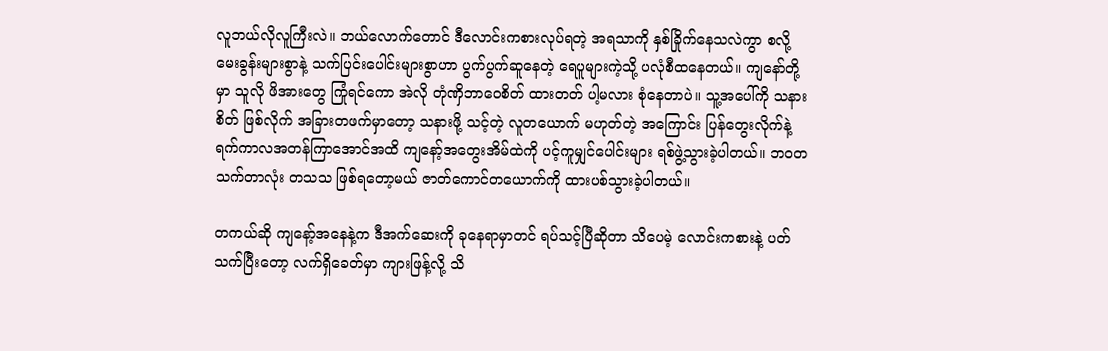လူဘယ်လိုလူကြီးလဲ။ ဘယ်လောက်တောင် ဒီလောင်းကစားလုပ်ရတဲ့ အရသာကို နှစ်ခြိုက်နေသလဲကွာ စလို့ မေးခွန်းများစွာနဲ့ သက်ပြင်းပေါင်းများစွာဟာ ပွက်ပွက်ဆူနေတဲ့ ရေပူများကဲ့သို့ ပလုံစီထနေတယ်။ ကျနော်တို့မှာ သူလို ဖိအားတွေ ကြုံရင်ကော အဲလို တုံဏှိဘာဝေစိတ် ထားတတ် ပါ့မလား စုံနေတာပဲ။ သူ့အပေါ်ကို သနားစိတ် ဖြစ်လိုက် အခြားတဖက်မှာတော့ သနားဖို့ သင့်တဲ့ လူတယောက် မဟုတ်တဲ့ အကြောင်း ပြန်တွေးလိုက်နဲ့ ရက်ကာလအတန်ကြာအောင်အထိ ကျနော့်အတွေးအိမ်ထဲကို ပင့်ကူမျှင်ပေါင်းများ ရစ်ဖွဲ့သွားခဲ့ပါတယ်။ ဘဝတသက်တာလုံး တသသ ဖြစ်ရတော့မယ် ဇာတ်ကောင်တယောက်ကို ထားပစ်သွားခဲ့ပါတယ်။

တကယ်ဆို ကျနော့်အနေနဲ့က ဒီအက်ဆေးကို ခုနေရာမှာတင် ရပ်သင့်ပြီဆိုတာ သိပေမဲ့ လောင်းကစားနဲ့ ပတ်သက်ပြီးတော့ လက်ရှိခေတ်မှာ ကျားဖြန့်လို့ သိ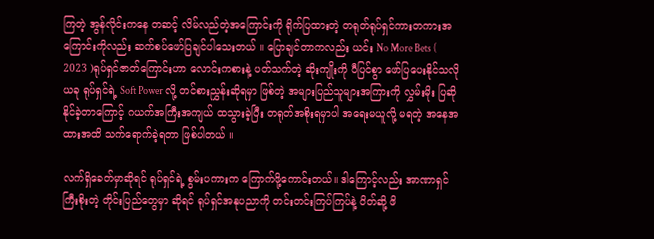ကြတဲ့ အွန်လိုင်းကနေ တဆင့် လိမ်လည်တဲ့အကြောင်းကို ရိုက်ပြထားတဲ့ တရုတ်ရုပ်ရှင်ကားတကားအကြောင်းကိုလည်း ဆက်စပ်ဖော်ပြချင်ပါသေးတယ် ။ ပြောချင်တာကလည်း ယင်း No More Bets ( 2023 )ရုပ်ရှင်ဇာတ်ကြောင်းဟာ လောင်းကစားနဲ့ ပတ်သက်တဲ့ ဆိုးကျိုးကို ပီပြင်စွာ ဖော်ပြပေးနိုင်သလို ယခု ရုပ်ရှင်ရဲ့ Soft Power လို့ တင်စားညွှန်းဆိုရမှာ ဖြစ်တဲ့ အများပြည်သူများအကြားကို လွှမ်းမိုး ပြဆိုနိုင်ခဲ့တာကြောင့် ဂယက်အကြီးအကျယ် ထသွားခဲ့ပြီး တရုတ်အစိုးရမှာပါ အရေးမယူလို့ မရတဲ့ အနေအထားအထိ သက်ရောက်ခဲ့ရတာ ဖြစ်ပါတယ် ။

လက်ရှိခေတ်မှာဆိုရင် ရုပ်ရှင်ရဲ့ စွမ်းပကားက ကြောက်ဖို့ကောင်းတယ်။ ဒါကြောင့်လည်း အာဏာရှင် ကြီးစိုးတဲ့ တိုင်းပြည်တွေမှာ ဆိုရင် ရုပ်ရှင်အနုပညာကို တင်းတင်းကြပ်ကြပ်နဲ့ ပိတ်ဆို့ ဖိ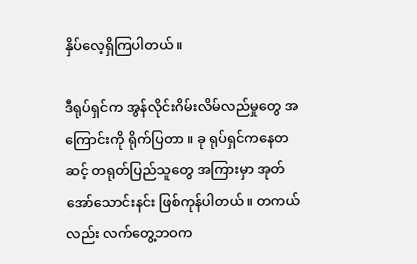နှိပ်လေ့ရှိကြပါတယ်။

ဒီရုပ်ရှင်က အွန်လိုင်းဂိမ်းလိမ်လည်မှုတွေ အကြောင်းကို ရိုက်ပြတာ ။ ခု ရုပ်ရှင်ကနေတဆင့် တရုတ်ပြည်သူတွေ အကြားမှာ အုတ်အော်သောင်းနင်း ဖြစ်ကုန်ပါတယ်။ တကယ်လည်း လက်တွေ့ဘဝက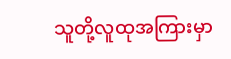သူတို့လူထုအကြားမှာ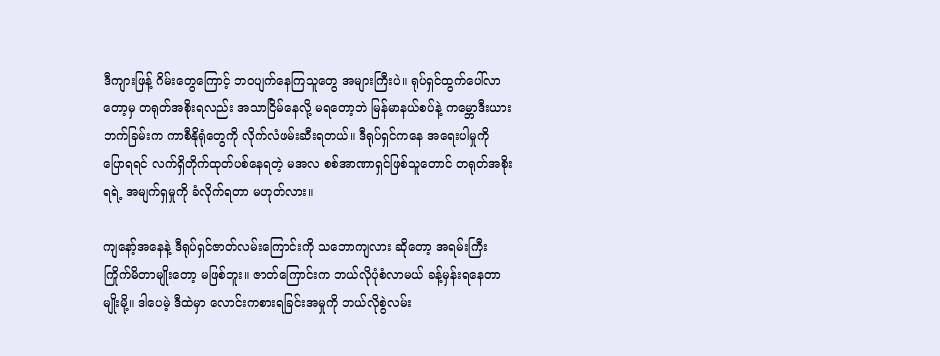ဒီကျားဖြန့် ဂိမ်းတွေကြောင့် ဘဝပျက်နေကြသူတွေ အများကြီးပဲ။ ရုပ်ရှင်ထွက်ပေါ်လာတော့မှ တရုတ်အစိုးရလည်း အသာငြိမ်နေလို့ မရတော့ဘဲ မြန်မာနယ်စပ်နဲ့ ကမ္ဘောဒီးယားဘက်ခြမ်းက ကာစီနိုရုံတွေကို လိုက်လံဖမ်းဆီးရတယ်။ ဒီရုပ်ရှင်ကနေ အရေးပါမှုကို ပြောရရင် လက်ရှိတိုက်ထုတ်ပစ်နေရတဲ့ မအလ စစ်အာဏာရှင်ဖြစ်သူတောင် တရုတ်အစိုးရရဲ့ အမျက်ရှမှုကို ခံလိုက်ရတာ မဟုတ်လား။

ကျနော့်အနေနဲ့ ဒီရုပ်ရှင်ဇာတ်လမ်းကြောင်းကို သဘောကျလား ဆိုတော့ အရမ်းကြီး ကြိုက်မိတာမျိုးတော့ မဖြစ်ဘူး။ ဇာတ်ကြောင်းက ဘယ်လိုပုံစံလာမယ် ခန့်မှန်းရနေတာမျိုးမို့။ ဒါပေမဲ့ ဒီထဲမှာ လောင်းကစားရခြင်းအမှုကို ဘယ်လိုစွဲလမ်း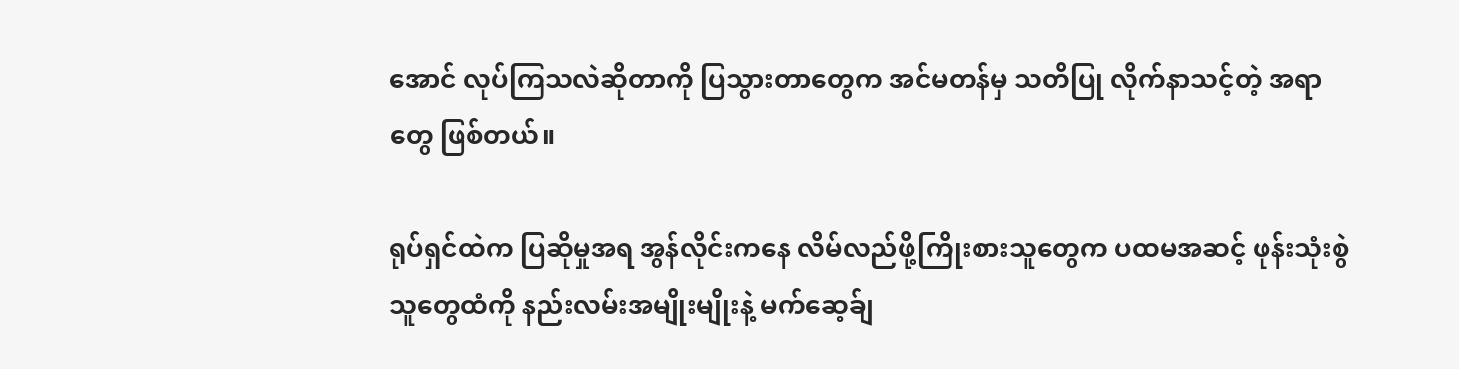အောင် လုပ်ကြသလဲဆိုတာကို ပြသွားတာတွေက အင်မတန်မှ သတိပြု လိုက်နာသင့်တဲ့ အရာတွေ ဖြစ်တယ်။

ရုပ်ရှင်ထဲက ပြဆိုမှုအရ အွန်လိုင်းကနေ လိမ်လည်ဖို့ကြိုးစားသူတွေက ပထမအဆင့် ဖုန်းသုံးစွဲသူတွေထံကို နည်းလမ်းအမျိုးမျိုးနဲ့ မက်ဆေ့ခ်ျ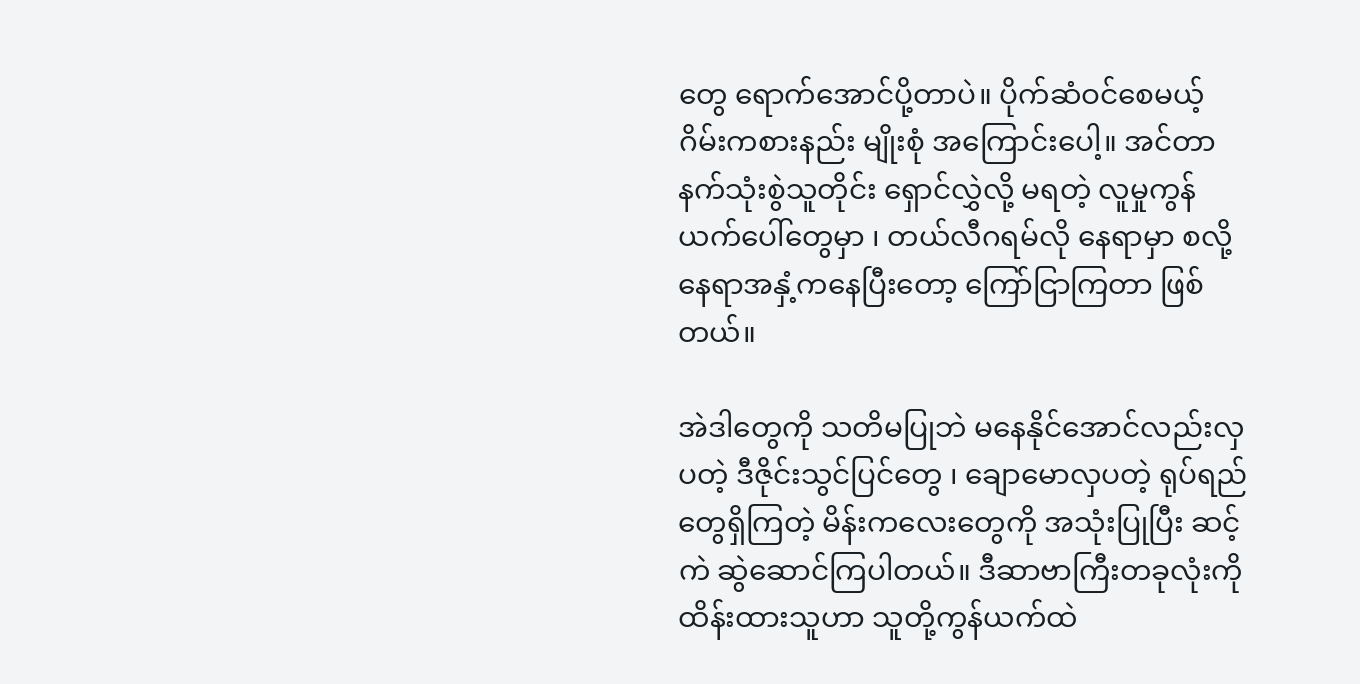တွေ ရောက်အောင်ပို့တာပဲ။ ပိုက်ဆံဝင်စေမယ့် ဂိမ်းကစားနည်း မျိုးစုံ အကြောင်းပေါ့။ အင်တာနက်သုံးစွဲသူတိုင်း ရှောင်လွှဲလို့ မရတဲ့ လူမှုကွန်ယက်ပေါ်တွေမှာ ၊ တယ်လီဂရမ်လို နေရာမှာ စလို့ နေရာအနှံ့ကနေပြီးတော့ ကြော်ငြာကြတာ ဖြစ်တယ်။

အဲဒါတွေကို သတိမပြုဘဲ မနေနိုင်အောင်လည်းလှပတဲ့ ဒီဇိုင်းသွင်ပြင်တွေ ၊ ချောမောလှပတဲ့ ရုပ်ရည်တွေရှိကြတဲ့ မိန်းကလေးတွေကို အသုံးပြုပြီး ဆင့်ကဲ ဆွဲဆောင်ကြပါတယ်။ ဒီဆာဗာကြီးတခုလုံးကို ထိန်းထားသူဟာ သူတို့ကွန်ယက်ထဲ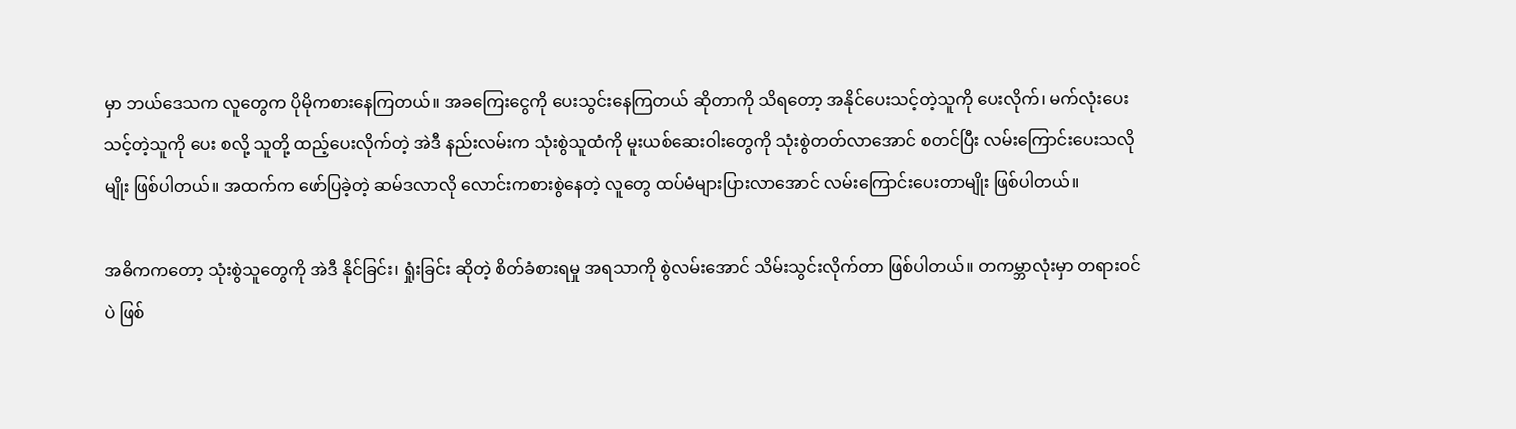မှာ ဘယ်ဒေသက လူတွေက ပိုမိုကစားနေကြတယ်။ အခကြေးငွေကို ပေးသွင်းနေကြတယ် ဆိုတာကို သိရတော့ အနိုင်ပေးသင့်တဲ့သူကို ပေးလိုက်၊ မက်လုံးပေးသင့်တဲ့သူကို ပေး စလို့ သူတို့ ထည့်ပေးလိုက်တဲ့ အဲဒီ နည်းလမ်းက သုံးစွဲသူထံကို မူးယစ်ဆေးဝါးတွေကို သုံးစွဲတတ်လာအောင် စတင်ပြီး လမ်းကြောင်းပေးသလိုမျိုး ဖြစ်ပါတယ်။ အထက်က ဖော်ပြခဲ့တဲ့ ဆမ်ဒလာလို လောင်းကစားစွဲနေတဲ့ လူတွေ ထပ်မံများပြားလာအောင် လမ်းကြောင်းပေးတာမျိုး ဖြစ်ပါတယ်။

အဓိကကတော့ သုံးစွဲသူတွေကို အဲဒီ နိုင်ခြင်း၊ ရှုံးခြင်း ဆိုတဲ့ စိတ်ခံစားရမှု အရသာကို စွဲလမ်းအောင် သိမ်းသွင်းလိုက်တာ ဖြစ်ပါတယ်။ တကမ္ဘာလုံးမှာ တရားဝင်ပဲ ဖြစ်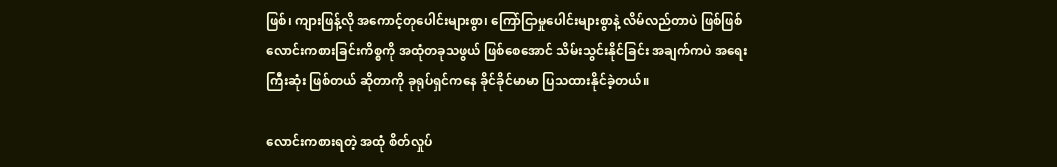ဖြစ်၊ ကျားဖြန့်လို အကောင့်တုပေါင်းများစွာ၊ ကြော်ငြာမှုပေါင်းများစွာနဲ့ လိမ်လည်တာပဲ ဖြစ်ဖြစ် လောင်းကစားခြင်းကိစ္စကို အထုံတခုသဖွယ် ဖြစ်စေအောင် သိမ်းသွင်းနိုင်ခြင်း အချက်ကပဲ အရေးကြီးဆုံး ဖြစ်တယ် ‌ဆိုတာကို ခုရုပ်ရှင်ကနေ ခိုင်ခိုင်မာမာ ပြသထားနိုင်ခဲ့တယ်။

လောင်းကစားရတဲ့ အထုံ စိတ်လှုပ်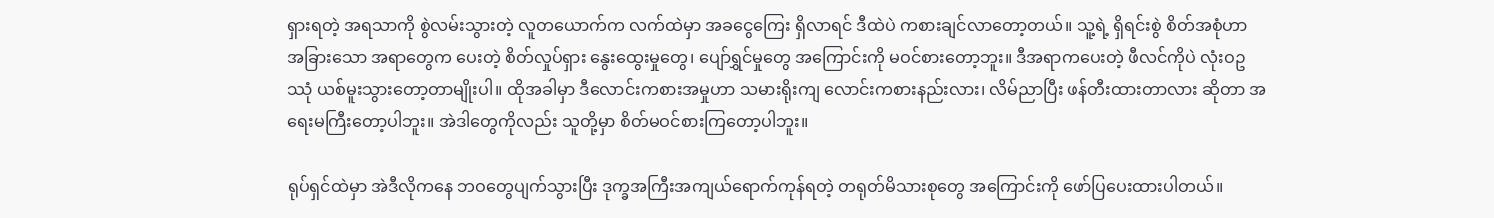ရှားရတဲ့ အရသာကို စွဲလမ်းသွားတဲ့ လူတယောက်က လက်ထဲမှာ အခငွေကြေး ရှိလာရင် ဒီထဲပဲ ကစားချင်လာတော့တယ်။ သူ့ရဲ့ ရှိရင်းစွဲ စိတ်အစုံဟာ အခြားသော အရာတွေက ပေးတဲ့ စိတ်လှုပ်ရှား နွေးထွေးမှုတွေ၊ ပျော်ရွှင်မှုတွေ အကြောင်းကို မဝင်စားတော့ဘူး။ ဒီအရာကပေးတဲ့ ဖီလင်ကိုပဲ လုံးဝဥဿုံ ယစ်မူးသွားတော့တာမျိုးပါ။ ထိုအခါမှာ ဒီလောင်းကစားအမှုဟာ သမားရိုးကျ လောင်းကစားနည်းလား၊ လိမ်ညာပြီး ဖန်တီးထားတာလား ဆိုတာ အရေးမကြီးတော့ပါဘူး။ အဲဒါတွေကိုလည်း သူတို့မှာ စိတ်မဝင်စားကြတော့ပါဘူး။

ရုပ်ရှင်ထဲမှာ အဲဒီလိုကနေ ဘဝတွေပျက်သွားပြီး ဒုက္ခအကြီးအကျယ်ရောက်ကုန်ရတဲ့ တရုတ်မိသားစုတွေ အကြောင်းကို ဖော်ပြပေးထားပါတယ်။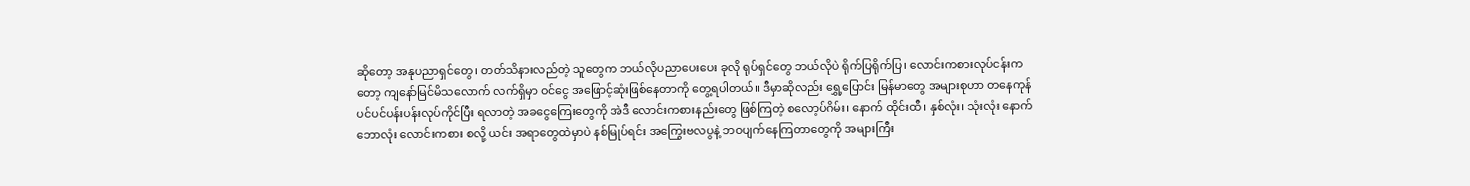ဆိုတော့ အနုပညာရှင်တွေ၊ တတ်သိနားလည်တဲ့ သူတွေက ဘယ်လိုပညာပေးပေး ခုလို ရုပ်ရှင်တွေ ဘယ်လိုပဲ ရိုက်ပြရိုက်ပြ၊ လောင်းကစားလုပ်ငန်းကတော့ ကျနော်မြင်မိသလောက် လက်ရှိမှာ ဝင်ငွေ အဖြောင့်ဆုံးဖြစ်နေတာကို တွေ့ရပါတယ်။ ဒီမှာဆိုလည်း ရွှေ့ပြောင်း မြန်မာတွေ အများစုဟာ တနေကုန် ပင်ပင်ပန်းပန်းလုပ်ကိုင်ပြီး ရလာတဲ့ အခငွေကြေးတွေကို အဲဒီ လောင်းကစားနည်းတွေ ဖြစ်ကြတဲ့ ‌စလော့ပ်ဂိမ်း၊ နောက် ထိုင်းထီ၊ နှစ်လုံး၊ သုံးလုံး နောက် ဘောလုံး လောင်းကစား စလို့ ယင်း အရာတွေထဲမှာပဲ နစ်မြုပ်ရင်း အကြွေးဗလပွနဲ့ ဘဝပျက်နေကြတာတွေကို အများကြီး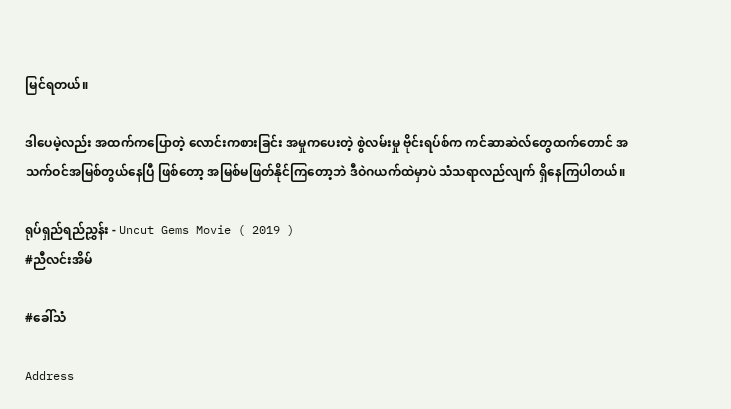မြင်ရတယ်။

ဒါပေမဲ့လည်း အထက်ကပြောတဲ့ လောင်းကစားခြင်း အမှုကပေးတဲ့ စွဲလမ်းမှု ဗိုင်းရပ်စ်က ကင်ဆာဆဲလ်တွေထက်တောင် အသက်ဝင်အမြစ်တွယ်နေပြီ ဖြစ်တော့ အမြစ်မဖြတ်နိုင်ကြတော့ဘဲ ဒီဝဲဂယက်ထဲမှာပဲ သံသရာလည်လျက် ရှိနေကြပါတယ်။

ရုပ်ရှည်ရည်ညွှန်း - Uncut Gems Movie ( 2019 )
#ညီလင်းအိမ်

#ခေါ်သံ

Address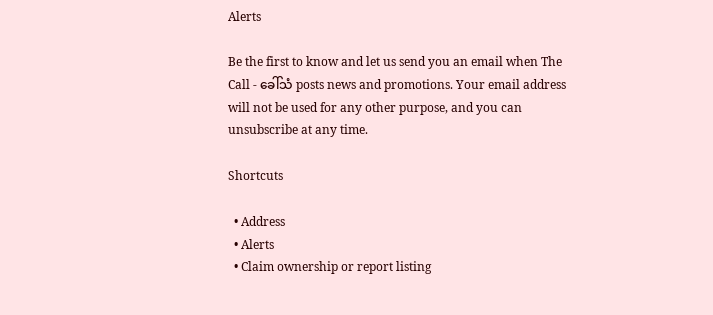Alerts

Be the first to know and let us send you an email when The Call - ခေါ်သံ posts news and promotions. Your email address will not be used for any other purpose, and you can unsubscribe at any time.

Shortcuts

  • Address
  • Alerts
  • Claim ownership or report listing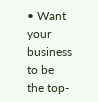• Want your business to be the top-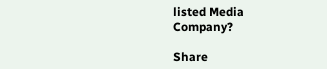listed Media Company?

Share